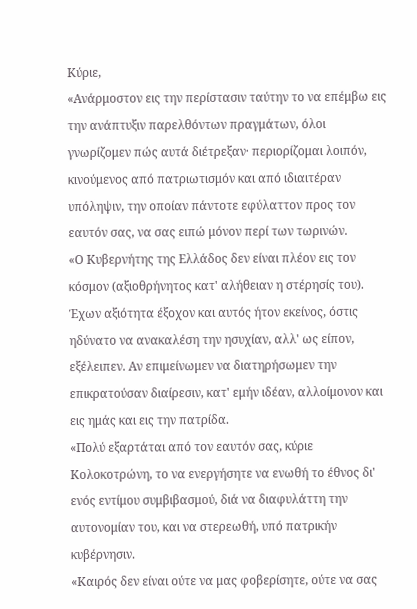Κύριε,
«Ανάρμοστον εις την περίστασιν ταύτην το να επέμβω εις την ανάπτυξιν παρελθόντων πραγμάτων, όλοι γνωρίζομεν πώς αυτά διέτρεξαν· περιορίζομαι λοιπόν, κινούμενος από πατριωτισμόν και από ιδιαιτέραν υπόληψιν, την οποίαν πάντοτε εφύλαττον προς τον εαυτόν σας, να σας ειπώ μόνον περί των τωρινών.
«Ο Κυβερνήτης της Ελλάδος δεν είναι πλέον εις τον κόσμον (αξιοθρήνητος κατ' αλήθειαν η στέρησίς του). Έχων αξιότητα έξοχον και αυτός ήτον εκείνος, όστις ηδύνατο να ανακαλέση την ησυχίαν, αλλ' ως είπον, εξέλειπεν. Αν επιμείνωμεν να διατηρήσωμεν την επικρατούσαν διαίρεσιν, κατ' εμήν ιδέαν, αλλοίμονον και εις ημάς και εις την πατρίδα.
«Πολύ εξαρτάται από τον εαυτόν σας, κύριε Κολοκοτρώνη, το να ενεργήσητε να ενωθή το έθνος δι' ενός εντίμου συμβιβασμού, διά να διαφυλάττη την αυτονομίαν του, και να στερεωθή, υπό πατρικήν κυβέρνησιν.
«Καιρός δεν είναι ούτε να μας φοβερίσητε, ούτε να σας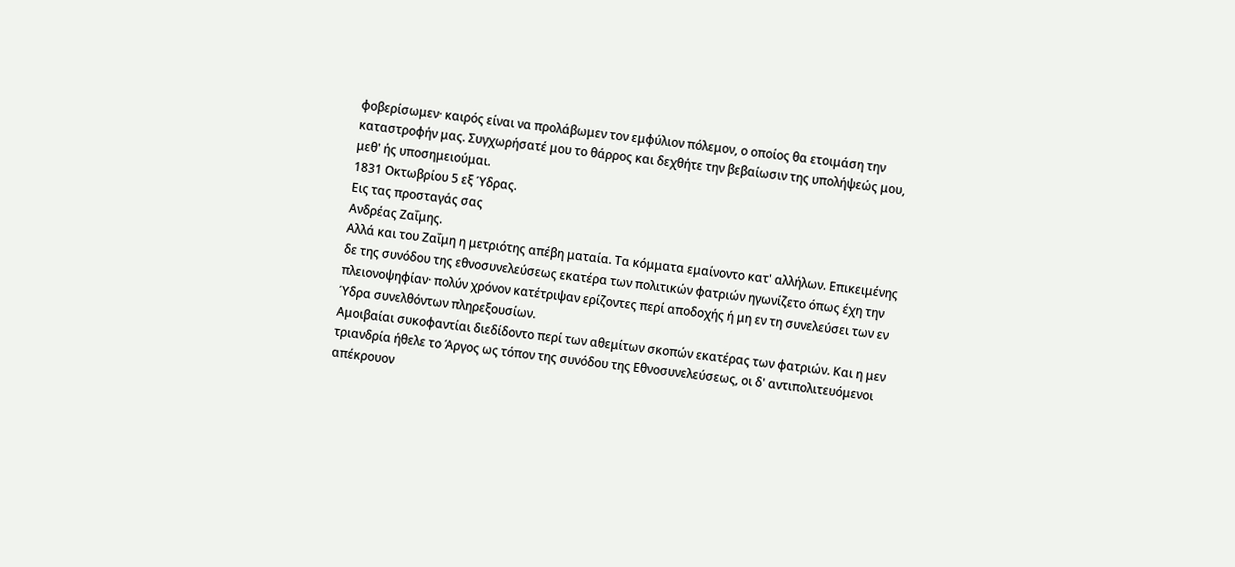φοβερίσωμεν· καιρός είναι να προλάβωμεν τον εμφύλιον πόλεμον, ο οποίος θα ετοιμάση την καταστροφήν μας. Συγχωρήσατέ μου το θάρρος και δεχθήτε την βεβαίωσιν της υπολήψεώς μου, μεθ' ής υποσημειούμαι.
1831 Οκτωβρίου 5 εξ Ύδρας.
Εις τας προσταγάς σας
Ανδρέας Ζαΐμης.
Αλλά και του Ζαΐμη η μετριότης απέβη ματαία. Τα κόμματα εμαίνοντο κατ' αλλήλων. Επικειμένης δε της συνόδου της εθνοσυνελεύσεως εκατέρα των πολιτικών φατριών ηγωνίζετο όπως έχη την πλειονοψηφίαν· πολύν χρόνον κατέτριψαν ερίζοντες περί αποδοχής ή μη εν τη συνελεύσει των εν Ύδρα συνελθόντων πληρεξουσίων.
Αμοιβαίαι συκοφαντίαι διεδίδοντο περί των αθεμίτων σκοπών εκατέρας των φατριών. Και η μεν τριανδρία ήθελε το Άργος ως τόπον της συνόδου της Εθνοσυνελεύσεως, οι δ' αντιπολιτευόμενοι απέκρουον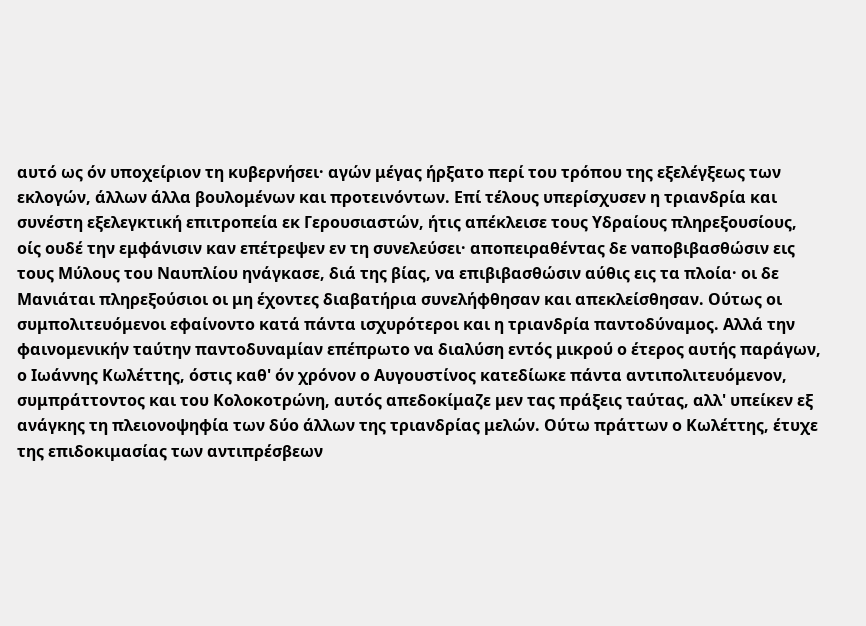αυτό ως όν υποχείριον τη κυβερνήσει· αγών μέγας ήρξατο περί του τρόπου της εξελέγξεως των εκλογών, άλλων άλλα βουλομένων και προτεινόντων. Επί τέλους υπερίσχυσεν η τριανδρία και συνέστη εξελεγκτική επιτροπεία εκ Γερουσιαστών, ήτις απέκλεισε τους Υδραίους πληρεξουσίους, οίς ουδέ την εμφάνισιν καν επέτρεψεν εν τη συνελεύσει· αποπειραθέντας δε ναποβιβασθώσιν εις τους Μύλους του Ναυπλίου ηνάγκασε, διά της βίας, να επιβιβασθώσιν αύθις εις τα πλοία· οι δε Μανιάται πληρεξούσιοι οι μη έχοντες διαβατήρια συνελήφθησαν και απεκλείσθησαν. Ούτως οι συμπολιτευόμενοι εφαίνοντο κατά πάντα ισχυρότεροι και η τριανδρία παντοδύναμος. Αλλά την φαινομενικήν ταύτην παντοδυναμίαν επέπρωτο να διαλύση εντός μικρού ο έτερος αυτής παράγων, ο Ιωάννης Κωλέττης, όστις καθ' όν χρόνον ο Αυγουστίνος κατεδίωκε πάντα αντιπολιτευόμενον, συμπράττοντος και του Κολοκοτρώνη, αυτός απεδοκίμαζε μεν τας πράξεις ταύτας, αλλ' υπείκεν εξ ανάγκης τη πλειονοψηφία των δύο άλλων της τριανδρίας μελών. Ούτω πράττων ο Κωλέττης, έτυχε της επιδοκιμασίας των αντιπρέσβεων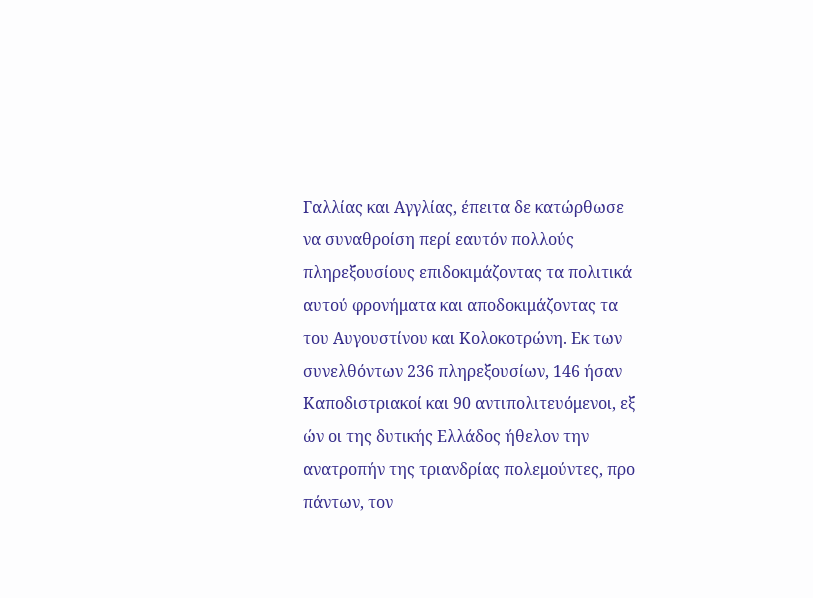Γαλλίας και Αγγλίας, έπειτα δε κατώρθωσε να συναθροίση περί εαυτόν πολλούς πληρεξουσίους επιδοκιμάζοντας τα πολιτικά αυτού φρονήματα και αποδοκιμάζοντας τα του Αυγουστίνου και Κολοκοτρώνη. Εκ των συνελθόντων 236 πληρεξουσίων, 146 ήσαν Καποδιστριακοί και 90 αντιπολιτευόμενοι, εξ ών οι της δυτικής Ελλάδος ήθελον την ανατροπήν της τριανδρίας πολεμούντες, προ πάντων, τον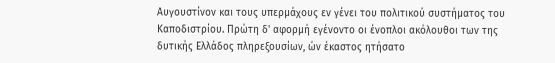Αυγουστίνον και τους υπερμάχους εν γένει του πολιτικού συστήματος του Καποδιστρίου. Πρώτη δ' αφορμή εγένοντο οι ένοπλοι ακόλουθοι των της δυτικής Ελλάδος πληρεξουσίων, ών έκαστος ητήσατο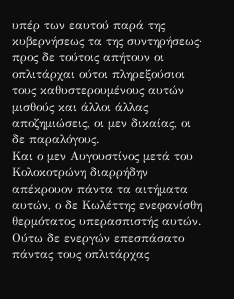υπέρ των εαυτού παρά της κυβερνήσεως τα της συντηρήσεως· προς δε τούτοις απήτουν οι οπλιτάρχαι ούτοι πληρεξούσιοι τους καθυστερουμένους αυτών μισθούς και άλλοι άλλας αποζημιώσεις, οι μεν δικαίας, οι δε παραλόγους.
Και ο μεν Αυγουστίνος μετά του Κολοκοτρώνη διαρρήδην απέκρουον πάντα τα αιτήματα αυτών, ο δε Κωλέττης ενεφανίσθη θερμότατος υπερασπιστής αυτών. Ούτω δε ενεργών επεσπάσατο πάντας τους οπλιτάρχας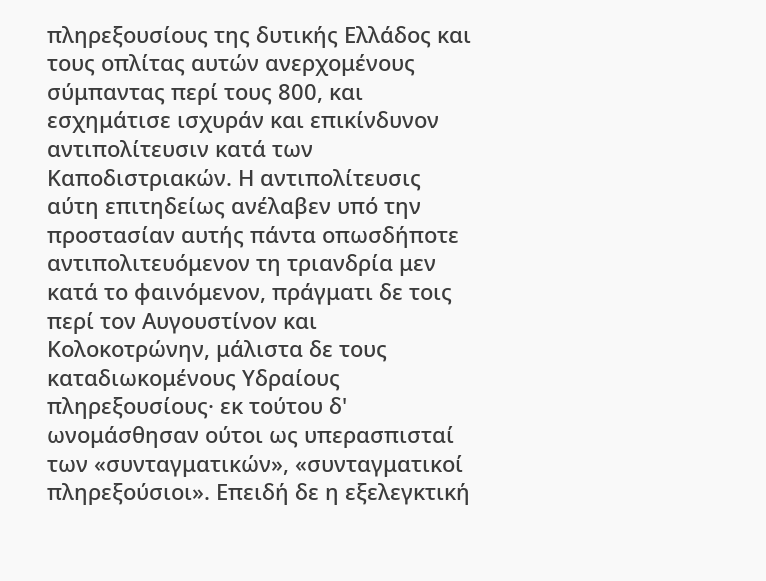πληρεξουσίους της δυτικής Ελλάδος και τους οπλίτας αυτών ανερχομένους σύμπαντας περί τους 800, και εσχημάτισε ισχυράν και επικίνδυνον αντιπολίτευσιν κατά των Καποδιστριακών. Η αντιπολίτευσις αύτη επιτηδείως ανέλαβεν υπό την προστασίαν αυτής πάντα οπωσδήποτε αντιπολιτευόμενον τη τριανδρία μεν κατά το φαινόμενον, πράγματι δε τοις περί τον Αυγουστίνον και Κολοκοτρώνην, μάλιστα δε τους καταδιωκομένους Υδραίους πληρεξουσίους· εκ τούτου δ' ωνομάσθησαν ούτοι ως υπερασπισταί των «συνταγματικών», «συνταγματικοί πληρεξούσιοι». Επειδή δε η εξελεγκτική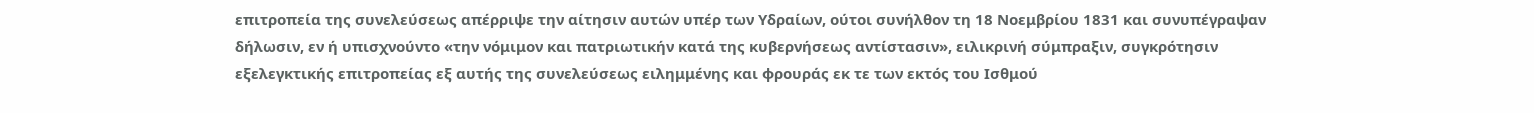επιτροπεία της συνελεύσεως απέρριψε την αίτησιν αυτών υπέρ των Υδραίων, ούτοι συνήλθον τη 18 Νοεμβρίου 1831 και συνυπέγραψαν δήλωσιν, εν ή υπισχνούντο «την νόμιμον και πατριωτικήν κατά της κυβερνήσεως αντίστασιν», ειλικρινή σύμπραξιν, συγκρότησιν εξελεγκτικής επιτροπείας εξ αυτής της συνελεύσεως ειλημμένης και φρουράς εκ τε των εκτός του Ισθμού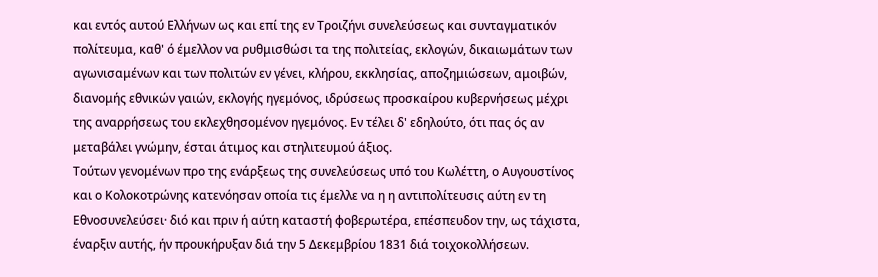και εντός αυτού Ελλήνων ως και επί της εν Τροιζήνι συνελεύσεως και συνταγματικόν πολίτευμα, καθ' ό έμελλον να ρυθμισθώσι τα της πολιτείας, εκλογών, δικαιωμάτων των αγωνισαμένων και των πολιτών εν γένει, κλήρου, εκκλησίας, αποζημιώσεων, αμοιβών, διανομής εθνικών γαιών, εκλογής ηγεμόνος, ιδρύσεως προσκαίρου κυβερνήσεως μέχρι της αναρρήσεως του εκλεχθησομένον ηγεμόνος. Εν τέλει δ' εδηλούτο, ότι πας ός αν μεταβάλει γνώμην, έσται άτιμος και στηλιτευμού άξιος.
Τούτων γενομένων προ της ενάρξεως της συνελεύσεως υπό του Κωλέττη, ο Αυγουστίνος και ο Κολοκοτρώνης κατενόησαν οποία τις έμελλε να η η αντιπολίτευσις αύτη εν τη Εθνοσυνελεύσει· διό και πριν ή αύτη καταστή φοβερωτέρα, επέσπευδον την, ως τάχιστα, έναρξιν αυτής, ήν προυκήρυξαν διά την 5 Δεκεμβρίου 1831 διά τοιχοκολλήσεων.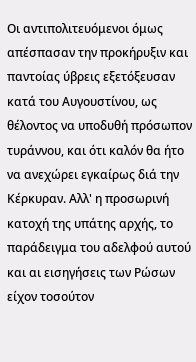Οι αντιπολιτευόμενοι όμως απέσπασαν την προκήρυξιν και παντοίας ύβρεις εξετόξευσαν κατά του Αυγουστίνου, ως θέλοντος να υποδυθή πρόσωπον τυράννου, και ότι καλόν θα ήτο να ανεχώρει εγκαίρως διά την Κέρκυραν. Αλλ' η προσωρινή κατοχή της υπάτης αρχής, το παράδειγμα του αδελφού αυτού και αι εισηγήσεις των Ρώσων είχον τοσούτον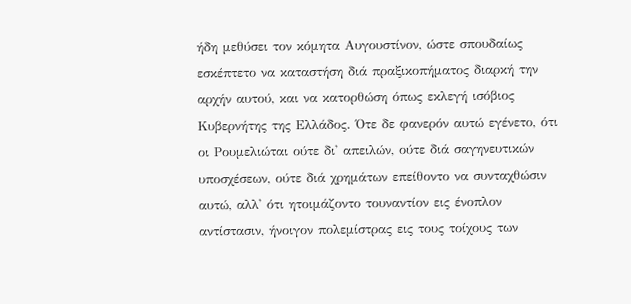ήδη μεθύσει τον κόμητα Αυγουστίνον, ώστε σπουδαίως εσκέπτετο να καταστήση διά πραξικοπήματος διαρκή την αρχήν αυτού, και να κατορθώση όπως εκλεγή ισόβιος Κυβερνήτης της Ελλάδος. Ότε δε φανερόν αυτώ εγένετο, ότι οι Ρουμελιώται ούτε δι' απειλών, ούτε διά σαγηνευτικών υποσχέσεων, ούτε διά χρημάτων επείθοντο να συνταχθώσιν αυτώ, αλλ' ότι ητοιμάζοντο τουναντίον εις ένοπλον αντίστασιν, ήνοιγον πολεμίστρας εις τους τοίχους των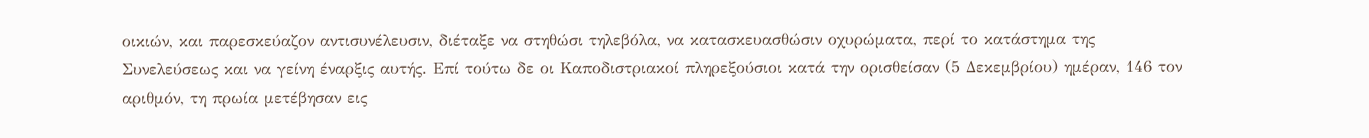οικιών, και παρεσκεύαζον αντισυνέλευσιν, διέταξε να στηθώσι τηλεβόλα, να κατασκευασθώσιν οχυρώματα, περί το κατάστημα της Συνελεύσεως και να γείνη έναρξις αυτής. Επί τούτω δε οι Καποδιστριακοί πληρεξούσιοι κατά την ορισθείσαν (5 Δεκεμβρίου) ημέραν, 146 τον αριθμόν, τη πρωία μετέβησαν εις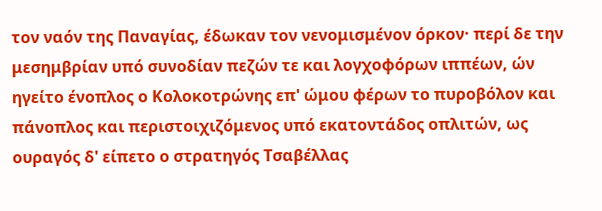τον ναόν της Παναγίας, έδωκαν τον νενομισμένον όρκον· περί δε την μεσημβρίαν υπό συνοδίαν πεζών τε και λογχοφόρων ιππέων, ών ηγείτο ένοπλος ο Κολοκοτρώνης επ' ώμου φέρων το πυροβόλον και πάνοπλος και περιστοιχιζόμενος υπό εκατοντάδος οπλιτών, ως ουραγός δ' είπετο ο στρατηγός Τσαβέλλας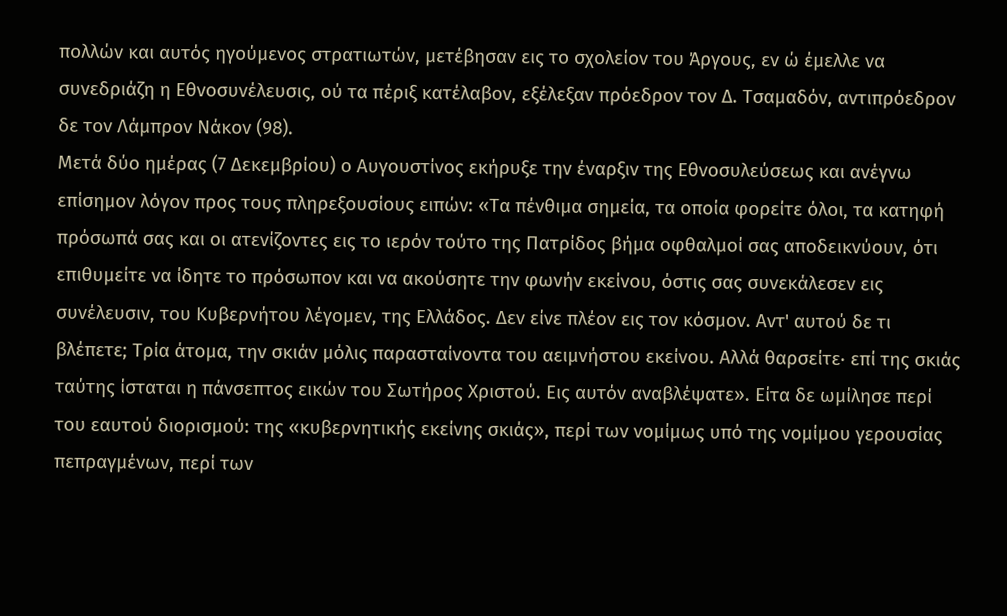πολλών και αυτός ηγούμενος στρατιωτών, μετέβησαν εις το σχολείον του Άργους, εν ώ έμελλε να συνεδριάζη η Εθνοσυνέλευσις, ού τα πέριξ κατέλαβον, εξέλεξαν πρόεδρον τον Δ. Τσαμαδόν, αντιπρόεδρον δε τον Λάμπρον Νάκον (98).
Μετά δύο ημέρας (7 Δεκεμβρίου) ο Αυγουστίνος εκήρυξε την έναρξιν της Εθνοσυλεύσεως και ανέγνω επίσημον λόγον προς τους πληρεξουσίους ειπών: «Τα πένθιμα σημεία, τα οποία φορείτε όλοι, τα κατηφή πρόσωπά σας και οι ατενίζοντες εις το ιερόν τούτο της Πατρίδος βήμα οφθαλμοί σας αποδεικνύουν, ότι επιθυμείτε να ίδητε το πρόσωπον και να ακούσητε την φωνήν εκείνου, όστις σας συνεκάλεσεν εις συνέλευσιν, του Κυβερνήτου λέγομεν, της Ελλάδος. Δεν είνε πλέον εις τον κόσμον. Αντ' αυτού δε τι βλέπετε; Τρία άτομα, την σκιάν μόλις παρασταίνοντα του αειμνήστου εκείνου. Αλλά θαρσείτε· επί της σκιάς ταύτης ίσταται η πάνσεπτος εικών του Σωτήρος Χριστού. Εις αυτόν αναβλέψατε». Είτα δε ωμίλησε περί του εαυτού διορισμού: της «κυβερνητικής εκείνης σκιάς», περί των νομίμως υπό της νομίμου γερουσίας πεπραγμένων, περί των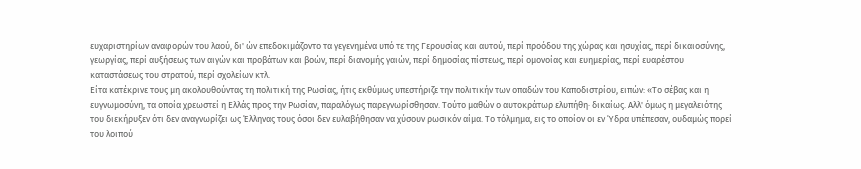ευχαριστηρίων αναφορών του λαού, δι' ών επεδοκιμάζοντο τα γεγενημένα υπό τε της Γερουσίας και αυτού, περί προόδου της χώρας και ησυχίας, περί δικαιοσύνης, γεωργίας, περί αυξήσεως των αιγών και προβάτων και βοών, περί διανομής γαιών, περί δημοσίας πίστεως, περί ομονοίας και ευημερίας, περί ευαρέστου καταστάσεως του στρατού, περί σχολείων κτλ.
Είτα κατέκρινε τους μη ακολουθούντας τη πολιτική της Ρωσίας, ήτις εκθύμως υπεστήριζε την πολιτικήν των οπαδών του Καποδιστρίου, ειπών: «Το σέβας και η ευγνωμοσύνη, τα οποία χρεωστεί η Ελλάς προς την Ρωσίαν, παραλόγως παρεγνωρίσθησαν. Τούτο μαθών ο αυτοκράτωρ ελυπήθη· δικαίως. Αλλ' όμως η μεγαλειότης του διεκήρυξεν ότι δεν αναγνωρίζει ως Έλληνας τους όσοι δεν ευλαβήθησαν να χύσουν ρωσικόν αίμα. Το τόλμημα, εις το οποίον οι εν Ύδρα υπέπεσαν, ουδαμώς πορεί του λοιπού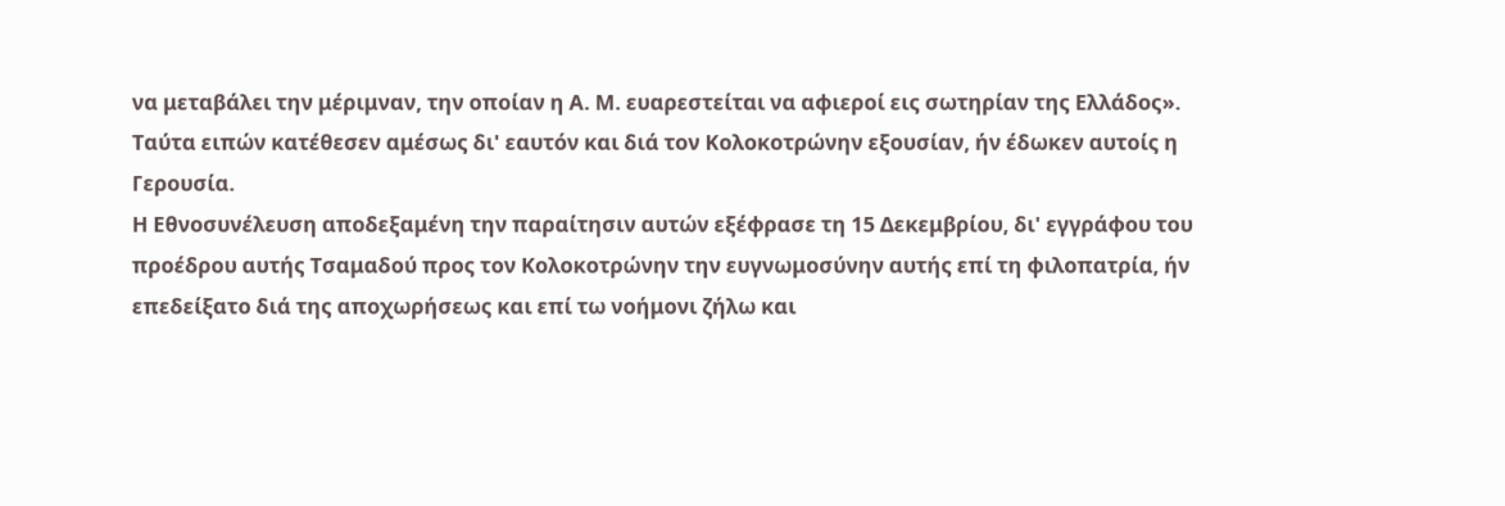να μεταβάλει την μέριμναν, την οποίαν η Α. Μ. ευαρεστείται να αφιεροί εις σωτηρίαν της Ελλάδος». Ταύτα ειπών κατέθεσεν αμέσως δι' εαυτόν και διά τον Κολοκοτρώνην εξουσίαν, ήν έδωκεν αυτοίς η Γερουσία.
Η Εθνοσυνέλευση αποδεξαμένη την παραίτησιν αυτών εξέφρασε τη 15 Δεκεμβρίου, δι' εγγράφου του προέδρου αυτής Τσαμαδού προς τον Κολοκοτρώνην την ευγνωμοσύνην αυτής επί τη φιλοπατρία, ήν επεδείξατο διά της αποχωρήσεως και επί τω νοήμονι ζήλω και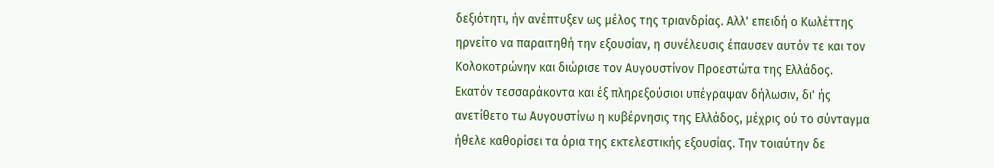δεξιότητι, ήν ανέπτυξεν ως μέλος της τριανδρίας. Αλλ' επειδή ο Κωλέττης ηρνείτο να παραιτηθή την εξουσίαν, η συνέλευσις έπαυσεν αυτόν τε και τον Κολοκοτρώνην και διώρισε τον Αυγουστίνον Προεστώτα της Ελλάδος.
Εκατόν τεσσαράκοντα και έξ πληρεξούσιοι υπέγραψαν δήλωσιν, δι' ής ανετίθετο τω Αυγουστίνω η κυβέρνησις της Ελλάδος, μέχρις ού το σύνταγμα ήθελε καθορίσει τα όρια της εκτελεστικής εξουσίας. Την τοιαύτην δε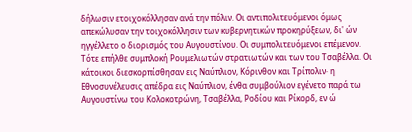δήλωσιν ετοιχοκόλλησαν ανά την πόλιν. Οι αντιπολιτευόμενοι όμως απεκώλυσαν την τοιχοκόλλησιν των κυβερνητικών προκηρύξεων, δι' ών ηγγέλλετο ο διορισμός του Αυγουστίνου. Οι συμπολιτευόμενοι επέμενον. Τότε επήλθε συμπλοκή Ρουμελιωτών στρατιωτών και των του Τσαβέλλα. Οι κάτοικοι διεσκορπίσθησαν εις Ναύπλιον, Κόρινθον και Τρίπολιν· η Εθνοσυνέλευσις απέδρα εις Ναύπλιον, ένθα συμβούλιον εγένετο παρά τω Αυγουστίνω του Κολοκοτρώνη, Τσαβέλλα, Ροδίου και Ρίκορδ, εν ώ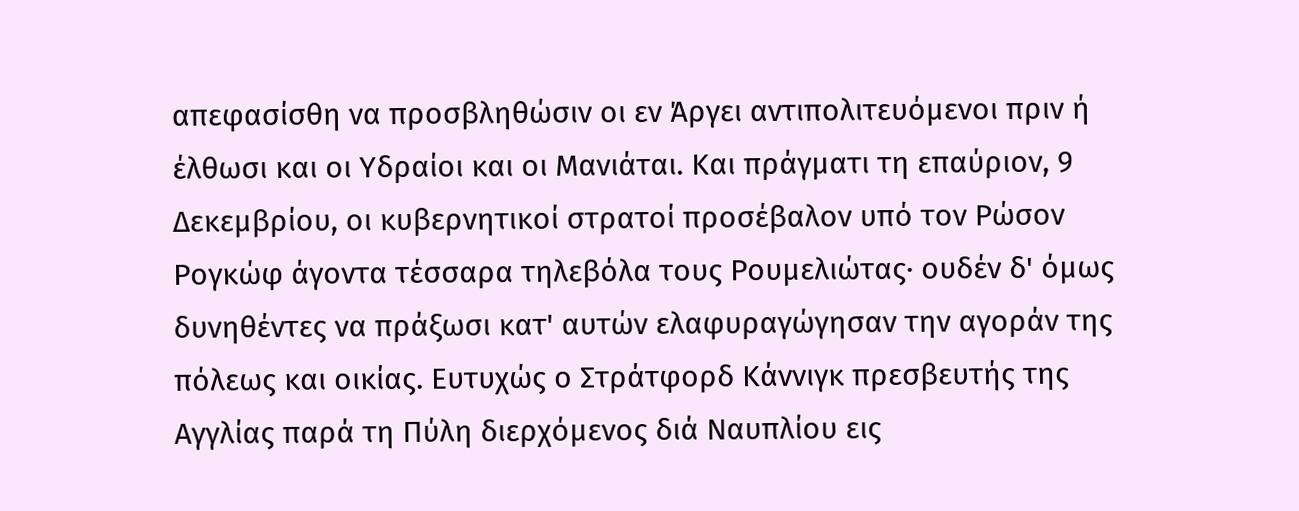απεφασίσθη να προσβληθώσιν οι εν Άργει αντιπολιτευόμενοι πριν ή έλθωσι και οι Υδραίοι και οι Μανιάται. Και πράγματι τη επαύριον, 9 Δεκεμβρίου, οι κυβερνητικοί στρατοί προσέβαλον υπό τον Ρώσον Ρογκώφ άγοντα τέσσαρα τηλεβόλα τους Ρουμελιώτας· ουδέν δ' όμως δυνηθέντες να πράξωσι κατ' αυτών ελαφυραγώγησαν την αγοράν της πόλεως και οικίας. Ευτυχώς ο Στράτφορδ Κάννιγκ πρεσβευτής της Αγγλίας παρά τη Πύλη διερχόμενος διά Ναυπλίου εις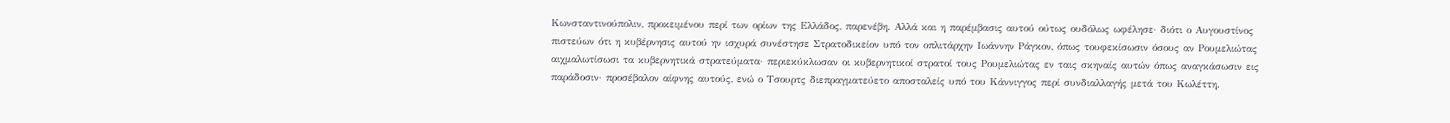Κωνσταντινούπολιν, προκειμένου περί των ορίων της Ελλάδος, παρενέβη. Αλλά και η παρέμβασις αυτού ούτως ουδόλως ωφέλησε· διότι ο Αυγουστίνος πιστεύων ότι η κυβέρνησις αυτού ην ισχυρά συνέστησε Στρατοδικείον υπό τον οπλιτάρχην Ιωάννην Ράγκον, όπως τουφεκίσωσιν όσους αν Ρουμελιώτας αιχμαλωτίσωσι τα κυβερνητικά στρατεύματα· περιεκύκλωσαν οι κυβερνητικοί στρατοί τους Ρουμελιώτας εν ταις σκηναίς αυτών όπως αναγκάσωσιν εις παράδοσιν· προσέβαλον αίφνης αυτούς, ενώ ο Τσουρτς διεπραγματεύετο αποσταλείς υπό του Κάννιγγος περί συνδιαλλαγής μετά του Κωλέττη.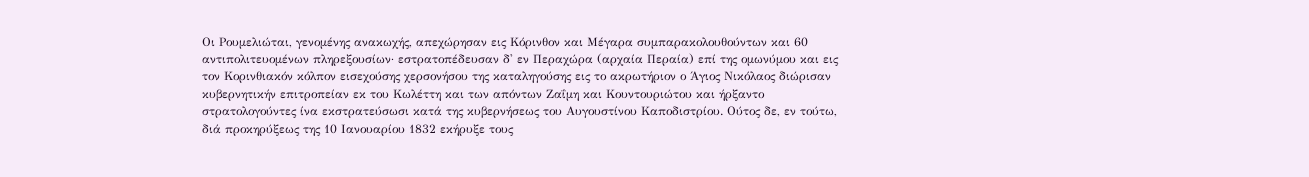Οι Ρουμελιώται, γενομένης ανακωχής, απεχώρησαν εις Κόρινθον και Μέγαρα συμπαρακολουθούντων και 60 αντιπολιτευομένων πληρεξουσίων· εστρατοπέδευσαν δ' εν Περαχώρα (αρχαία Περαία) επί της ομωνύμου και εις τον Κορινθιακόν κόλπον εισεχούσης χερσονήσου της καταληγούσης εις το ακρωτήριον ο Άγιος Νικόλαος διώρισαν κυβερνητικήν επιτροπείαν εκ του Κωλέττη και των απόντων Ζαΐμη και Κουντουριώτου και ήρξαντο στρατολογούντες ίνα εκστρατεύσωσι κατά της κυβερνήσεως του Αυγουστίνου Καποδιστρίου. Ούτος δε, εν τούτω, διά προκηρύξεως της 10 Ιανουαρίου 1832 εκήρυξε τους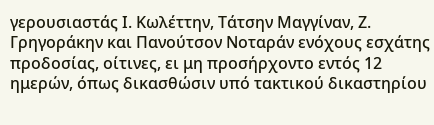γερουσιαστάς Ι. Κωλέττην, Τάτσην Μαγγίναν, Ζ. Γρηγοράκην και Πανούτσον Νοταράν ενόχους εσχάτης προδοσίας, οίτινες, ει μη προσήρχοντο εντός 12 ημερών, όπως δικασθώσιν υπό τακτικού δικαστηρίου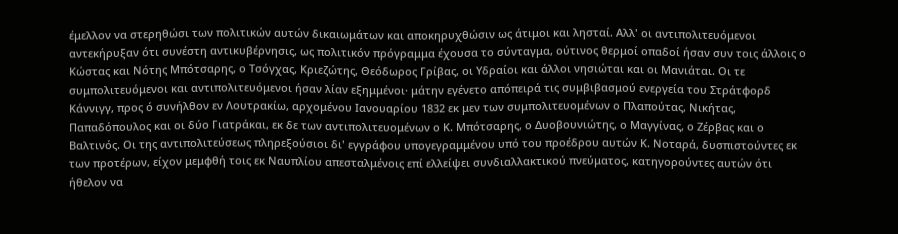έμελλον να στερηθώσι των πολιτικών αυτών δικαιωμάτων και αποκηρυχθώσιν ως άτιμοι και λησταί. Αλλ' οι αντιπολιτευόμενοι αντεκήρυξαν ότι συνέστη αντικυβέρνησις, ως πολιτικόν πρόγραμμα έχουσα το σύνταγμα, ούτινος θερμοί οπαδοί ήσαν συν τοις άλλοις ο Κώστας και Νότης Μπότσαρης, ο Τσόγχας, Κριεζώτης, Θεόδωρος Γρίβας, οι Υδραίοι και άλλοι νησιώται και οι Μανιάται. Οι τε συμπολιτευόμενοι και αντιπολιτευόμενοι ήσαν λίαν εξημμένοι· μάτην εγένετο απόπειρά τις συμβιβασμού ενεργεία του Στράτφορδ Κάννιγγ, προς ό συνήλθον εν Λουτρακίω, αρχομένου Ιανουαρίου 1832 εκ μεν των συμπολιτευομένων ο Πλαπούτας, Νικήτας, Παπαδόπουλος και οι δύο Γιατράκαι, εκ δε των αντιπολιτευομένων ο Κ. Μπότσαρης, ο Δυοβουνιώτης, ο Μαγγίνας, ο Ζέρβας και ο Βαλτινός. Οι της αντιπολιτεύσεως πληρεξούσιοι δι' εγγράφου υπογεγραμμένου υπό του προέδρου αυτών Κ. Νοταρά, δυσπιστούντες εκ των προτέρων, είχον μεμφθή τοις εκ Ναυπλίου απεσταλμένοις επί ελλείψει συνδιαλλακτικού πνεύματος, κατηγορούντες αυτών ότι ήθελον να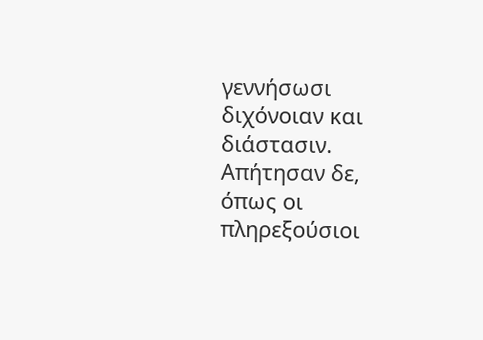γεννήσωσι διχόνοιαν και διάστασιν. Απήτησαν δε, όπως οι πληρεξούσιοι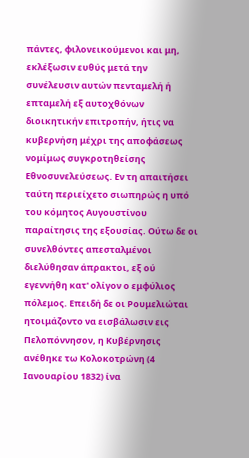πάντες, φιλονεικούμενοι και μη, εκλέξωσιν ευθύς μετά την συνέλευσιν αυτών πενταμελή ή επταμελή εξ αυτοχθόνων διοικητικήν επιτροπήν, ήτις να κυβερνήση μέχρι της αποφάσεως νομίμως συγκροτηθείσης Εθνοσυνελεύσεως. Εν τη απαιτήσει ταύτη περιείχετο σιωπηρώς η υπό του κόμητος Αυγουστίνου παραίτησις της εξουσίας. Ούτω δε οι συνελθόντες απεσταλμένοι διελύθησαν άπρακτοι, εξ ού εγεννήθη κατ' ολίγον ο εμφύλιος πόλεμος. Επειδή δε οι Ρουμελιώται ητοιμάζοντο να εισβάλωσιν εις Πελοπόννησον, η Κυβέρνησις ανέθηκε τω Κολοκοτρώνη (4 Ιανουαρίου 1832) ίνα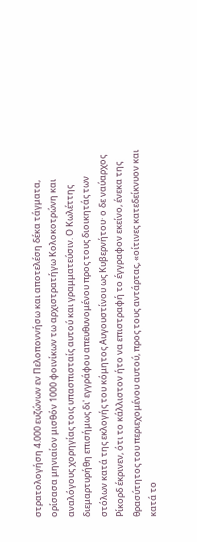στρατολογήση 4.000 ευζώνων εν Πελοποννήσω και αποτελέση δέκα τάγματα, ορίσασα μηνιαίον μισθόν 1000 φοινίκων τω αρχιστρατήγω Κολοκοτρώνη και αναλόγους χορηγίας τοις υπασπισταίς αυτού και γραμματεύσιν. Ο Κωλέττης διεμαρτυρήθη επισήμως δι' εγγράφου απευθυνομένου προς τους διοικητάς των στόλων κατά της εκλογής του κόμητος Αυγουστίνου ως Κυβερνήτου· ο δε ναύαρχος Ρίκορδ έκρινεν, ότι το κάλλιστον ήτο να επιστραφή το έγγραφον εκείνο, ένεκα της θρασύτητος του περιεχομένου αυτού, προς τους αντάρτας, «οίτινες κατεδείκνυον και κατά το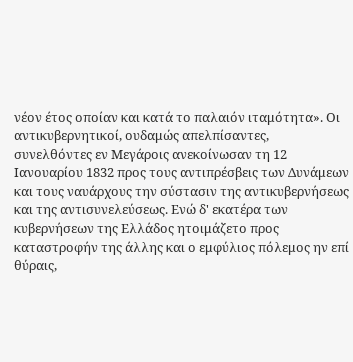νέον έτος οποίαν και κατά το παλαιόν ιταμότητα». Οι αντικυβερνητικοί, ουδαμώς απελπίσαντες, συνελθόντες εν Μεγάροις ανεκοίνωσαν τη 12 Ιανουαρίου 1832 προς τους αντιπρέσβεις των Δυνάμεων και τους ναυάρχους την σύστασιν της αντικυβερνήσεως και της αντισυνελεύσεως. Ενώ δ' εκατέρα των κυβερνήσεων της Ελλάδος ητοιμάζετο προς καταστροφήν της άλλης και ο εμφύλιος πόλεμος ην επί θύραις,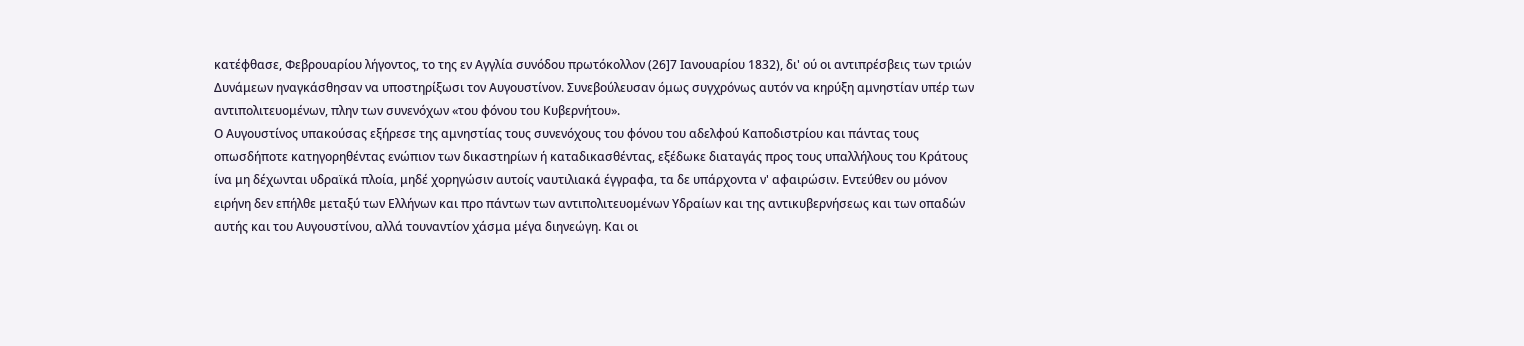κατέφθασε, Φεβρουαρίου λήγοντος, το της εν Αγγλία συνόδου πρωτόκολλον (26]7 Ιανουαρίου 1832), δι' ού οι αντιπρέσβεις των τριών Δυνάμεων ηναγκάσθησαν να υποστηρίξωσι τον Αυγουστίνον. Συνεβούλευσαν όμως συγχρόνως αυτόν να κηρύξη αμνηστίαν υπέρ των αντιπολιτευομένων, πλην των συνενόχων «του φόνου του Κυβερνήτου».
Ο Αυγουστίνος υπακούσας εξήρεσε της αμνηστίας τους συνενόχους του φόνου του αδελφού Καποδιστρίου και πάντας τους οπωσδήποτε κατηγορηθέντας ενώπιον των δικαστηρίων ή καταδικασθέντας, εξέδωκε διαταγάς προς τους υπαλλήλους του Κράτους ίνα μη δέχωνται υδραϊκά πλοία, μηδέ χορηγώσιν αυτοίς ναυτιλιακά έγγραφα, τα δε υπάρχοντα ν' αφαιρώσιν. Εντεύθεν ου μόνον ειρήνη δεν επήλθε μεταξύ των Ελλήνων και προ πάντων των αντιπολιτευομένων Υδραίων και της αντικυβερνήσεως και των οπαδών αυτής και του Αυγουστίνου, αλλά τουναντίον χάσμα μέγα διηνεώγη. Και οι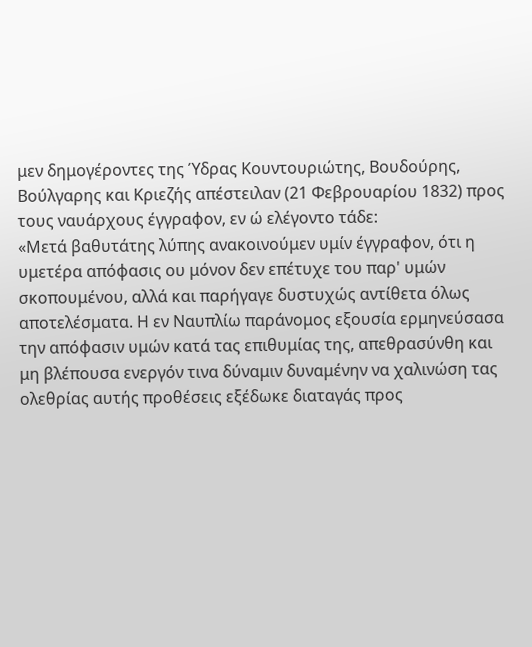μεν δημογέροντες της Ύδρας Κουντουριώτης, Βουδούρης, Βούλγαρης και Κριεζής απέστειλαν (21 Φεβρουαρίου 1832) προς τους ναυάρχους έγγραφον, εν ώ ελέγοντο τάδε:
«Μετά βαθυτάτης λύπης ανακοινούμεν υμίν έγγραφον, ότι η υμετέρα απόφασις ου μόνον δεν επέτυχε του παρ' υμών σκοπουμένου, αλλά και παρήγαγε δυστυχώς αντίθετα όλως αποτελέσματα. Η εν Ναυπλίω παράνομος εξουσία ερμηνεύσασα την απόφασιν υμών κατά τας επιθυμίας της, απεθρασύνθη και μη βλέπουσα ενεργόν τινα δύναμιν δυναμένην να χαλινώση τας ολεθρίας αυτής προθέσεις εξέδωκε διαταγάς προς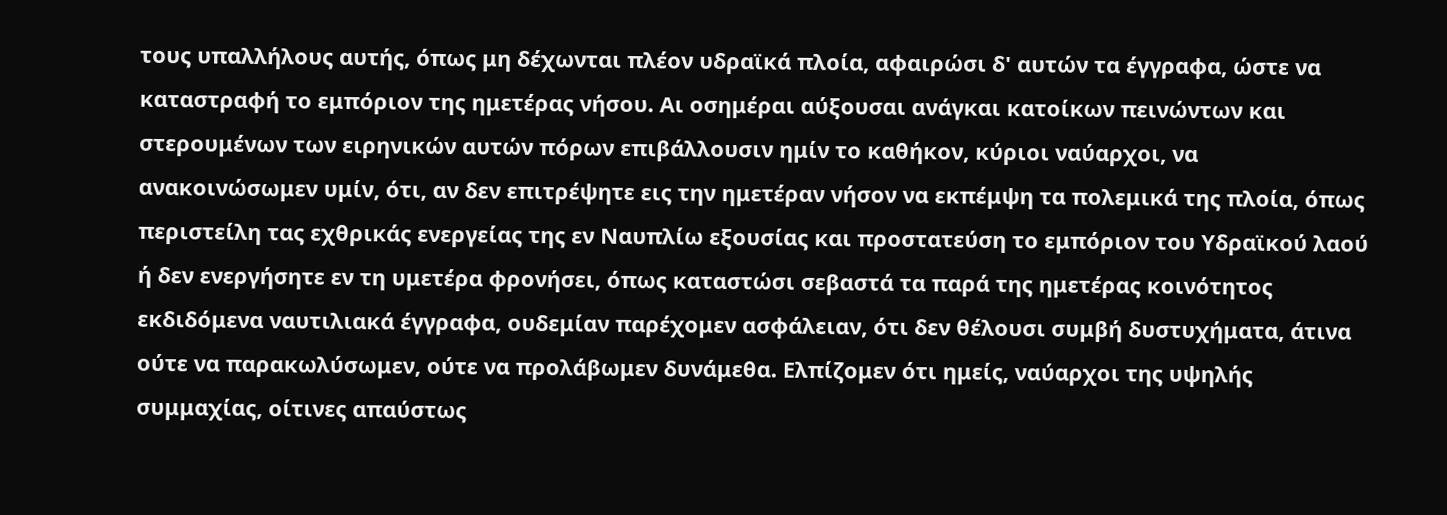τους υπαλλήλους αυτής, όπως μη δέχωνται πλέον υδραϊκά πλοία, αφαιρώσι δ' αυτών τα έγγραφα, ώστε να καταστραφή το εμπόριον της ημετέρας νήσου. Αι οσημέραι αύξουσαι ανάγκαι κατοίκων πεινώντων και στερουμένων των ειρηνικών αυτών πόρων επιβάλλουσιν ημίν το καθήκον, κύριοι ναύαρχοι, να ανακοινώσωμεν υμίν, ότι, αν δεν επιτρέψητε εις την ημετέραν νήσον να εκπέμψη τα πολεμικά της πλοία, όπως περιστείλη τας εχθρικάς ενεργείας της εν Ναυπλίω εξουσίας και προστατεύση το εμπόριον του Υδραϊκού λαού ή δεν ενεργήσητε εν τη υμετέρα φρονήσει, όπως καταστώσι σεβαστά τα παρά της ημετέρας κοινότητος εκδιδόμενα ναυτιλιακά έγγραφα, ουδεμίαν παρέχομεν ασφάλειαν, ότι δεν θέλουσι συμβή δυστυχήματα, άτινα ούτε να παρακωλύσωμεν, ούτε να προλάβωμεν δυνάμεθα. Ελπίζομεν ότι ημείς, ναύαρχοι της υψηλής συμμαχίας, οίτινες απαύστως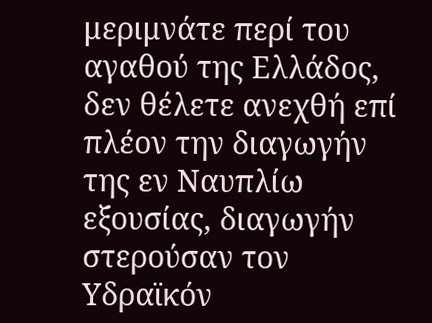μεριμνάτε περί του αγαθού της Ελλάδος, δεν θέλετε ανεχθή επί πλέον την διαγωγήν της εν Ναυπλίω εξουσίας, διαγωγήν στερούσαν τον Υδραϊκόν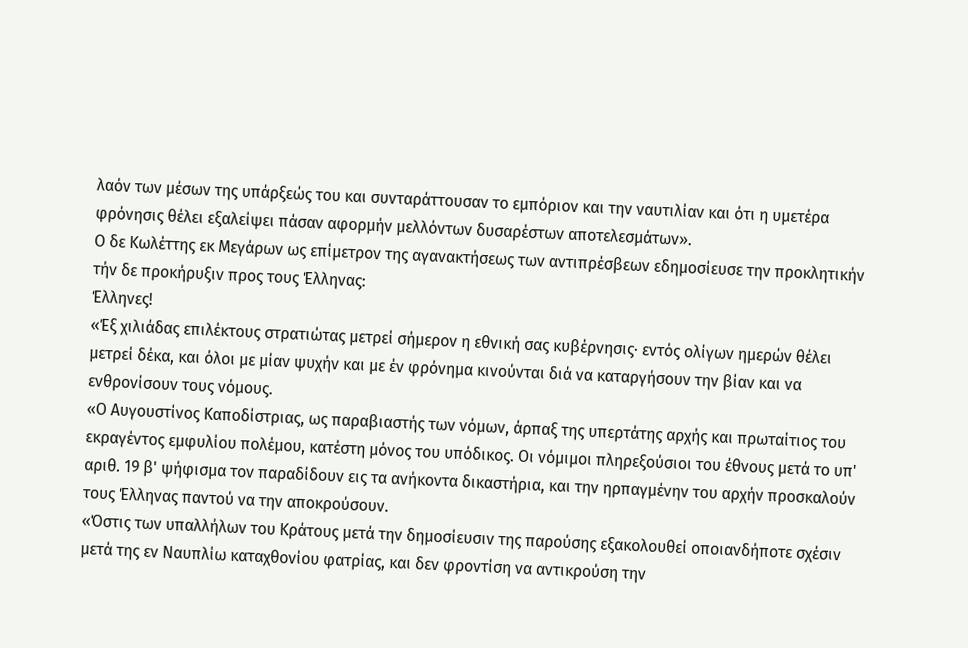λαόν των μέσων της υπάρξεώς του και συνταράττουσαν το εμπόριον και την ναυτιλίαν και ότι η υμετέρα φρόνησις θέλει εξαλείψει πάσαν αφορμήν μελλόντων δυσαρέστων αποτελεσμάτων».
Ο δε Κωλέττης εκ Μεγάρων ως επίμετρον της αγανακτήσεως των αντιπρέσβεων εδημοσίευσε την προκλητικήν τήν δε προκήρυξιν προς τους Έλληνας:
Έλληνες!
«Έξ χιλιάδας επιλέκτους στρατιώτας μετρεί σήμερον η εθνική σας κυβέρνησις· εντός ολίγων ημερών θέλει μετρεί δέκα, και όλοι με μίαν ψυχήν και με έν φρόνημα κινούνται διά να καταργήσουν την βίαν και να ενθρονίσουν τους νόμους.
«Ο Αυγουστίνος Καποδίστριας, ως παραβιαστής των νόμων, άρπαξ της υπερτάτης αρχής και πρωταίτιος του εκραγέντος εμφυλίου πολέμου, κατέστη μόνος του υπόδικος. Οι νόμιμοι πληρεξούσιοι του έθνους μετά το υπ' αριθ. 19 β' ψήφισμα τον παραδίδουν εις τα ανήκοντα δικαστήρια, και την ηρπαγμένην του αρχήν προσκαλούν τους Έλληνας παντού να την αποκρούσουν.
«Όστις των υπαλλήλων του Κράτους μετά την δημοσίευσιν της παρούσης εξακολουθεί οποιανδήποτε σχέσιν μετά της εν Ναυπλίω καταχθονίου φατρίας, και δεν φροντίση να αντικρούση την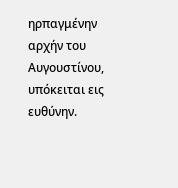ηρπαγμένην αρχήν του Αυγουστίνου, υπόκειται εις ευθύνην.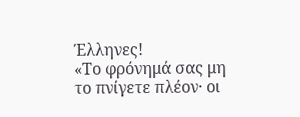Έλληνες!
«Το φρόνημά σας μη το πνίγετε πλέον· οι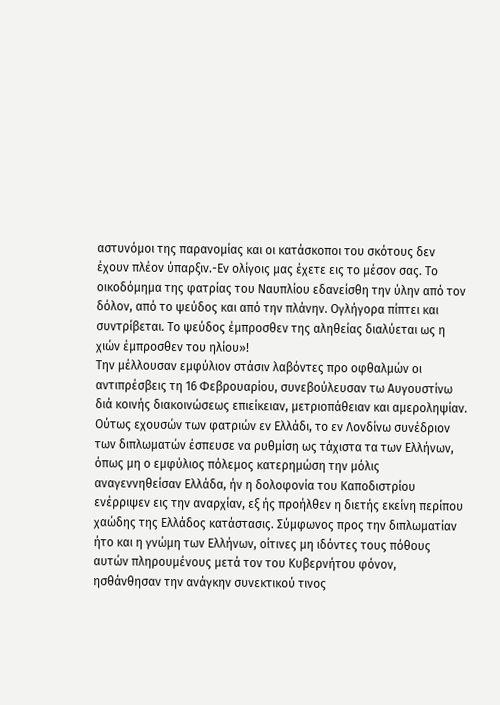αστυνόμοι της παρανομίας και οι κατάσκοποι του σκότους δεν έχουν πλέον ύπαρξιν.-Εν ολίγοις μας έχετε εις το μέσον σας. Το οικοδόμημα της φατρίας του Ναυπλίου εδανείσθη την ύλην από τον δόλον, από το ψεύδος και από την πλάνην. Ογλήγορα πίπτει και συντρίβεται. Το ψεύδος έμπροσθεν της αληθείας διαλύεται ως η χιών έμπροσθεν του ηλίου»!
Την μέλλουσαν εμφύλιον στάσιν λαβόντες προ οφθαλμών οι αντιπρέσβεις τη 16 Φεβρουαρίου, συνεβούλευσαν τω Αυγουστίνω διά κοινής διακοινώσεως επιείκειαν, μετριοπάθειαν και αμεροληψίαν.
Ούτως εχουσών των φατριών εν Ελλάδι, το εν Λονδίνω συνέδριον των διπλωματών έσπευσε να ρυθμίση ως τάχιστα τα των Ελλήνων, όπως μη ο εμφύλιος πόλεμος κατερημώση την μόλις αναγεννηθείσαν Ελλάδα, ήν η δολοφονία του Καποδιστρίου ενέρριψεν εις την αναρχίαν, εξ ής προήλθεν η διετής εκείνη περίπου χαώδης της Ελλάδος κατάστασις. Σύμφωνος προς την διπλωματίαν ήτο και η γνώμη των Ελλήνων, οίτινες μη ιδόντες τους πόθους αυτών πληρουμένους μετά τον του Κυβερνήτου φόνον, ησθάνθησαν την ανάγκην συνεκτικού τινος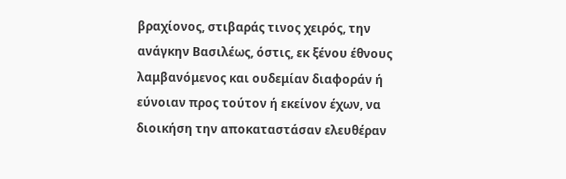βραχίονος, στιβαράς τινος χειρός, την ανάγκην Βασιλέως, όστις, εκ ξένου έθνους λαμβανόμενος και ουδεμίαν διαφοράν ή εύνοιαν προς τούτον ή εκείνον έχων, να διοικήση την αποκαταστάσαν ελευθέραν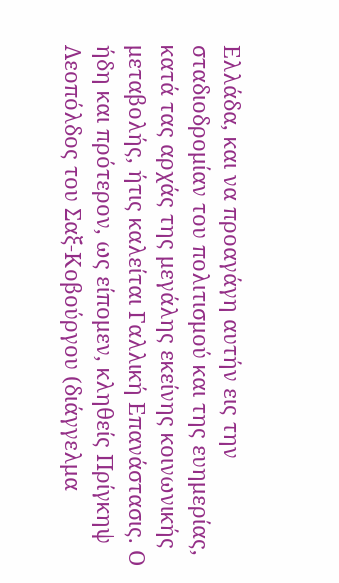Ελλάδα, και να προαγάγη αυτήν εις την σταδιοδρομίαν του πολιτισμού και της ευημερίας, κατά τας αρχάς της μεγάλης εκείνης κοινωνικής μεταβολής, ήτις καλείται Γαλλική Επανάστασις. Ο ήδη και πρότερον, ως είπομεν, κληθείς Πρίγκηψ Λεοπόλδος του Σαξ-Κοβούργου (διάγγελμα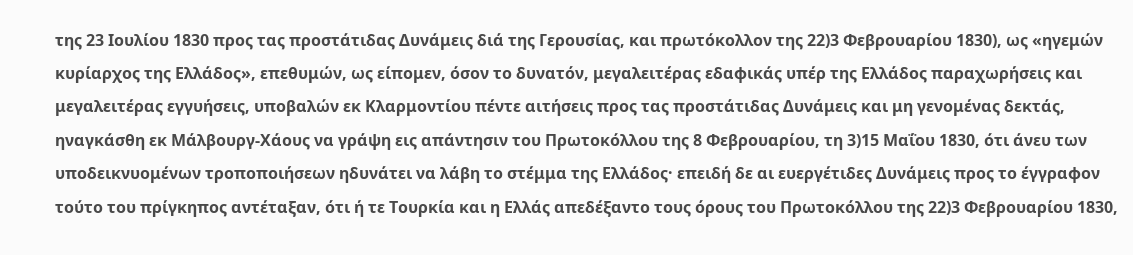της 23 Ιουλίου 1830 προς τας προστάτιδας Δυνάμεις διά της Γερουσίας, και πρωτόκολλον της 22)3 Φεβρουαρίου 1830), ως «ηγεμών κυρίαρχος της Ελλάδος», επεθυμών, ως είπομεν, όσον το δυνατόν, μεγαλειτέρας εδαφικάς υπέρ της Ελλάδος παραχωρήσεις και μεγαλειτέρας εγγυήσεις, υποβαλών εκ Κλαρμοντίου πέντε αιτήσεις προς τας προστάτιδας Δυνάμεις και μη γενομένας δεκτάς, ηναγκάσθη εκ Μάλβουργ-Χάους να γράψη εις απάντησιν του Πρωτοκόλλου της 8 Φεβρουαρίου, τη 3)15 Μαΐου 1830, ότι άνευ των υποδεικνυομένων τροποποιήσεων ηδυνάτει να λάβη το στέμμα της Ελλάδος· επειδή δε αι ευεργέτιδες Δυνάμεις προς το έγγραφον τούτο του πρίγκηπος αντέταξαν, ότι ή τε Τουρκία και η Ελλάς απεδέξαντο τους όρους του Πρωτοκόλλου της 22)3 Φεβρουαρίου 1830,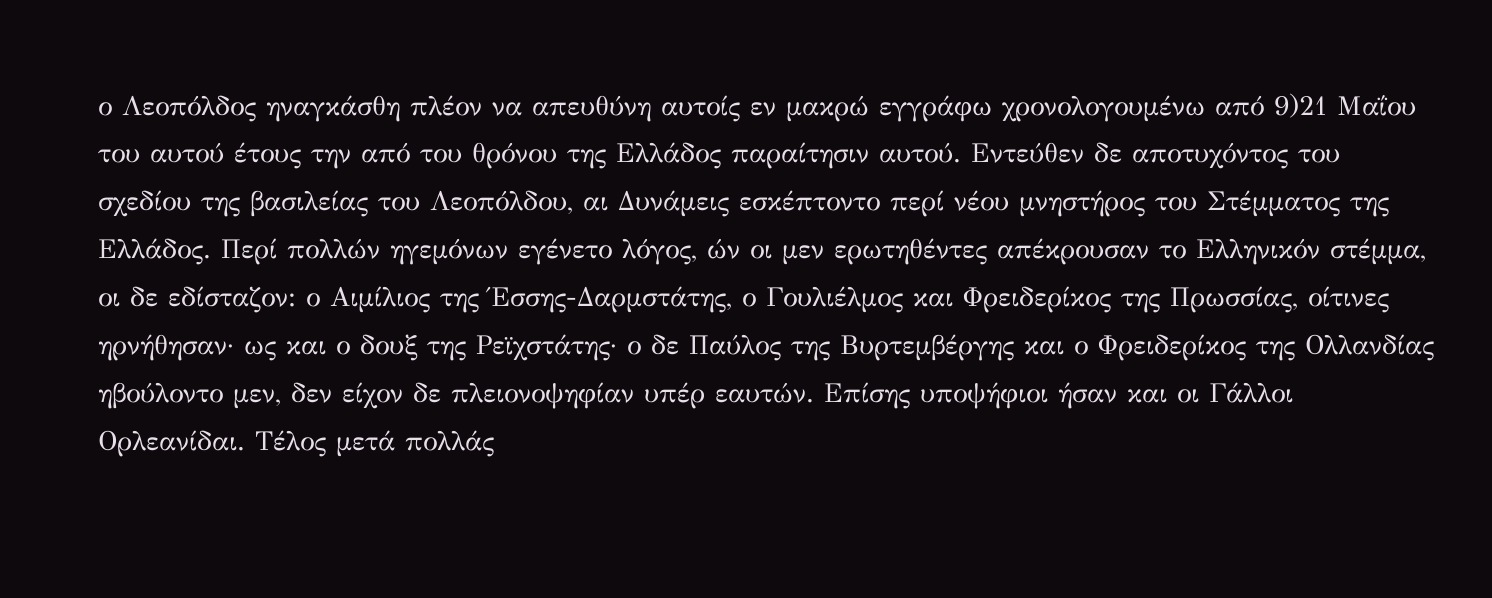ο Λεοπόλδος ηναγκάσθη πλέον να απευθύνη αυτοίς εν μακρώ εγγράφω χρονολογουμένω από 9)21 Μαΐου του αυτού έτους την από του θρόνου της Ελλάδος παραίτησιν αυτού. Εντεύθεν δε αποτυχόντος του σχεδίου της βασιλείας του Λεοπόλδου, αι Δυνάμεις εσκέπτοντο περί νέου μνηστήρος του Στέμματος της Ελλάδος. Περί πολλών ηγεμόνων εγένετο λόγος, ών οι μεν ερωτηθέντες απέκρουσαν το Ελληνικόν στέμμα, οι δε εδίσταζον: ο Αιμίλιος της Έσσης-Δαρμστάτης, ο Γουλιέλμος και Φρειδερίκος της Πρωσσίας, οίτινες ηρνήθησαν· ως και ο δουξ της Ρεϊχστάτης· ο δε Παύλος της Βυρτεμβέργης και ο Φρειδερίκος της Ολλανδίας ηβούλοντο μεν, δεν είχον δε πλειονοψηφίαν υπέρ εαυτών. Επίσης υποψήφιοι ήσαν και οι Γάλλοι Ορλεανίδαι. Τέλος μετά πολλάς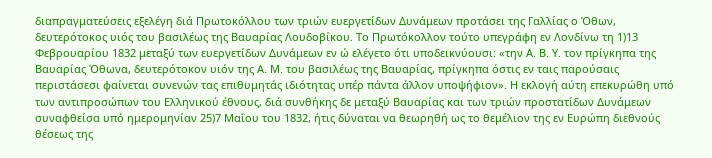διαπραγματεύσεις εξελέγη διά Πρωτοκόλλου των τριών ευεργετίδων Δυνάμεων προτάσει της Γαλλίας ο Όθων, δευτερότοκος υιός του βασιλέως της Βαυαρίας Λουδοβίκου. Το Πρωτόκολλον τούτο υπεγράφη εν Λονδίνω τη 1)13 Φεβρουαρίου 1832 μεταξύ των ευεργετίδων Δυνάμεων εν ώ ελέγετο ότι υποδεικνύουσι: «την Α. Β. Υ. τον πρίγκηπα της Βαυαρίας Όθωνα, δευτερότοκον υιόν της Α. Μ. του βασιλέως της Βαυαρίας, πρίγκηπα όστις εν ταις παρούσαις περιστάσεσι φαίνεται συνενών τας επιθυμητάς ιδιότητας υπέρ πάντα άλλον υποψήφιον». Η εκλογή αύτη επεκυρώθη υπό των αντιπροσώπων του Ελληνικού έθνους, διά συνθήκης δε μεταξύ Βαυαρίας και των τριών προστατίδων Δυνάμεων συναφθείσα υπό ημερομηνίαν 25)7 Μαΐου του 1832, ήτις δύναται να θεωρηθή ως το θεμέλιον της εν Ευρώπη διεθνούς θέσεως της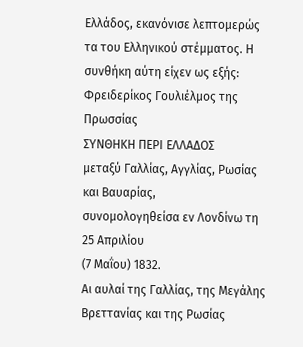Ελλάδος, εκανόνισε λεπτομερώς τα του Ελληνικού στέμματος. Η συνθήκη αύτη είχεν ως εξής:
Φρειδερίκος Γουλιέλμος της Πρωσσίας
ΣΥΝΘΗΚΗ ΠΕΡΙ ΕΛΛΑΔΟΣ
μεταξύ Γαλλίας, Αγγλίας, Ρωσίας και Βαυαρίας,
συνομολογηθείσα εν Λονδίνω τη 25 Απριλίου
(7 Μαΐου) 1832.
Αι αυλαί της Γαλλίας, της Μεγάλης Βρεττανίας και της Ρωσίας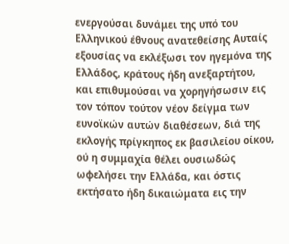ενεργούσαι δυνάμει της υπό του Ελληνικού έθνους ανατεθείσης Αυταίς εξουσίας να εκλέξωσι τον ηγεμόνα της Ελλάδος, κράτους ήδη ανεξαρτήτου, και επιθυμούσαι να χορηγήσωσιν εις τον τόπον τούτον νέον δείγμα των ευνοϊκών αυτών διαθέσεων, διά της εκλογής πρίγκηπος εκ βασιλείου οίκου, ού η συμμαχία θέλει ουσιωδώς ωφελήσει την Ελλάδα, και όστις εκτήσατο ήδη δικαιώματα εις την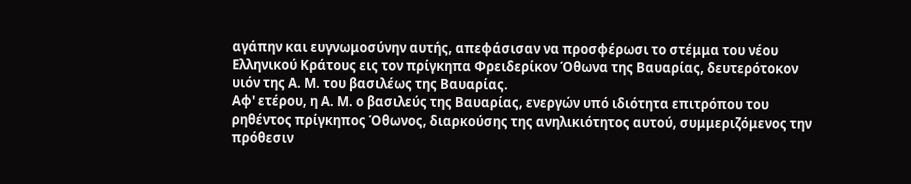αγάπην και ευγνωμοσύνην αυτής, απεφάσισαν να προσφέρωσι το στέμμα του νέου Ελληνικού Κράτους εις τον πρίγκηπα Φρειδερίκον Όθωνα της Βαυαρίας, δευτερότοκον υιόν της Α. Μ. του βασιλέως της Βαυαρίας.
Αφ' ετέρου, η Α. Μ. ο βασιλεύς της Βαυαρίας, ενεργών υπό ιδιότητα επιτρόπου του ρηθέντος πρίγκηπος Όθωνος, διαρκούσης της ανηλικιότητος αυτού, συμμεριζόμενος την πρόθεσιν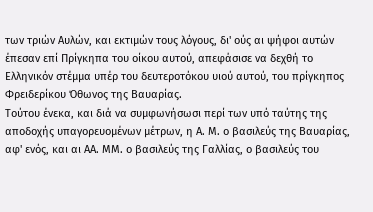των τριών Αυλών, και εκτιμών τους λόγους, δι' ούς αι ψήφοι αυτών έπεσαν επί Πρίγκηπα του οίκου αυτού, απεφάσισε να δεχθή το Ελληνικόν στέμμα υπέρ του δευτεροτόκου υιού αυτού, του πρίγκηπος Φρειδερίκου Όθωνος της Βαυαρίας.
Τούτου ένεκα, και διά να συμφωνήσωσι περί των υπό ταύτης της αποδοχής υπαγορευομένων μέτρων, η Α. Μ. ο βασιλεύς της Βαυαρίας, αφ' ενός, και αι ΑΑ. ΜΜ. ο βασιλεύς της Γαλλίας, ο βασιλεύς του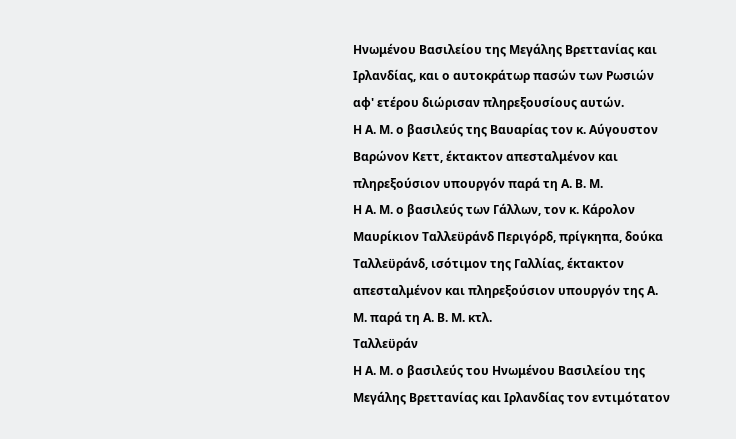Ηνωμένου Βασιλείου της Μεγάλης Βρεττανίας και Ιρλανδίας, και ο αυτοκράτωρ πασών των Ρωσιών αφ' ετέρου διώρισαν πληρεξουσίους αυτών.
Η Α. Μ. ο βασιλεύς της Βαυαρίας τον κ. Αύγουστον Βαρώνον Κεττ, έκτακτον απεσταλμένον και πληρεξούσιον υπουργόν παρά τη Α. Β. Μ.
Η Α. Μ. ο βασιλεύς των Γάλλων, τον κ. Κάρολον Μαυρίκιον Ταλλεϋράνδ Περιγόρδ, πρίγκηπα, δούκα Ταλλεϋράνδ, ισότιμον της Γαλλίας, έκτακτον απεσταλμένον και πληρεξούσιον υπουργόν της Α. Μ. παρά τη Α. Β. Μ. κτλ.
Ταλλεϋράν
Η Α. Μ. ο βασιλεύς του Ηνωμένου Βασιλείου της Μεγάλης Βρεττανίας και Ιρλανδίας τον εντιμότατον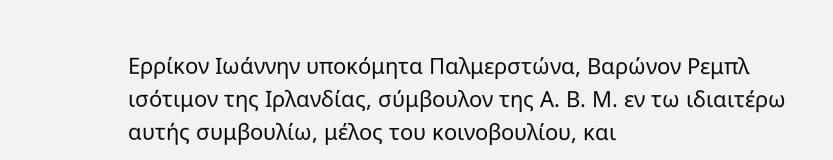Ερρίκον Ιωάννην υποκόμητα Παλμερστώνα, Βαρώνον Ρεμπλ ισότιμον της Ιρλανδίας, σύμβουλον της Α. Β. Μ. εν τω ιδιαιτέρω αυτής συμβουλίω, μέλος του κοινοβουλίου, και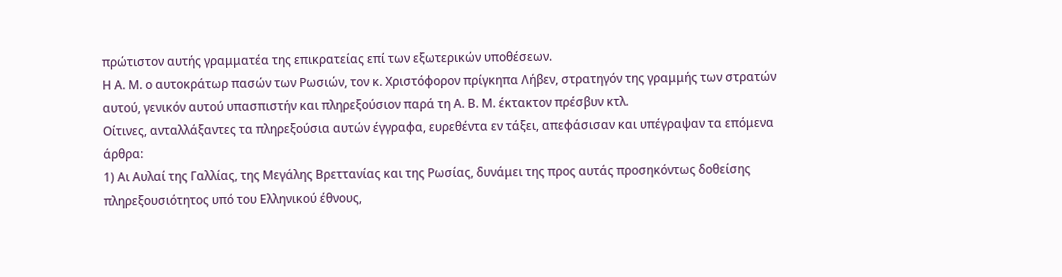πρώτιστον αυτής γραμματέα της επικρατείας επί των εξωτερικών υποθέσεων.
Η Α. Μ. ο αυτοκράτωρ πασών των Ρωσιών, τον κ. Χριστόφορον πρίγκηπα Λήβεν, στρατηγόν της γραμμής των στρατών αυτού, γενικόν αυτού υπασπιστήν και πληρεξούσιον παρά τη Α. Β. Μ. έκτακτον πρέσβυν κτλ.
Οίτινες, ανταλλάξαντες τα πληρεξούσια αυτών έγγραφα, ευρεθέντα εν τάξει, απεφάσισαν και υπέγραψαν τα επόμενα άρθρα:
1) Αι Αυλαί της Γαλλίας, της Μεγάλης Βρεττανίας και της Ρωσίας, δυνάμει της προς αυτάς προσηκόντως δοθείσης πληρεξουσιότητος υπό του Ελληνικού έθνους,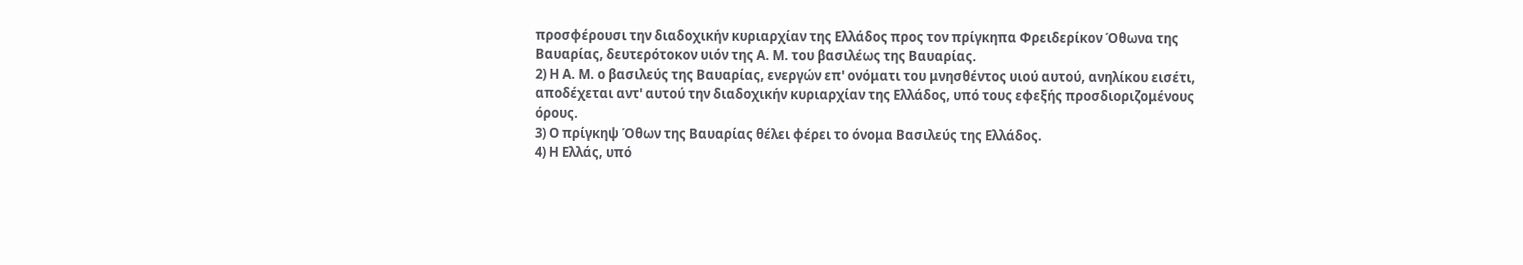προσφέρουσι την διαδοχικήν κυριαρχίαν της Ελλάδος προς τον πρίγκηπα Φρειδερίκον Όθωνα της Βαυαρίας, δευτερότοκον υιόν της Α. Μ. του βασιλέως της Βαυαρίας.
2) Η Α. Μ. ο βασιλεύς της Βαυαρίας, ενεργών επ' ονόματι του μνησθέντος υιού αυτού, ανηλίκου εισέτι, αποδέχεται αντ' αυτού την διαδοχικήν κυριαρχίαν της Ελλάδος, υπό τους εφεξής προσδιοριζομένους όρους.
3) Ο πρίγκηψ Όθων της Βαυαρίας θέλει φέρει το όνομα Βασιλεύς της Ελλάδος.
4) Η Ελλάς, υπό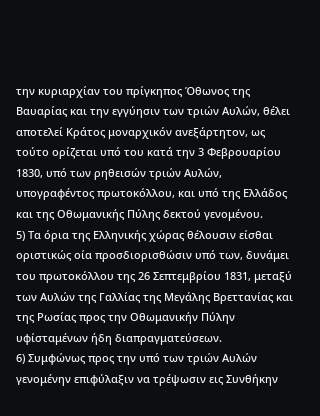την κυριαρχίαν του πρίγκηπος Όθωνος της Βαυαρίας και την εγγύησιν των τριών Αυλών, θέλει αποτελεί Κράτος μοναρχικόν ανεξάρτητον, ως τούτο ορίζεται υπό του κατά την 3 Φεβρουαρίου 1830, υπό των ρηθεισών τριών Αυλών, υπογραφέντος πρωτοκόλλου, και υπό της Ελλάδος και της Οθωμανικής Πύλης δεκτού γενομένου.
5) Τα όρια της Ελληνικής χώρας θέλουσιν είσθαι οριστικώς οία προσδιορισθώσιν υπό των, δυνάμει του πρωτοκόλλου της 26 Σεπτεμβρίου 1831, μεταξύ των Αυλών της Γαλλίας της Μεγάλης Βρεττανίας και της Ρωσίας προς την Οθωμανικήν Πύλην υφίσταμένων ήδη διαπραγματεύσεων.
6) Συμφώνως προς την υπό των τριών Αυλών γενομένην επιφύλαξιν να τρέψωσιν εις Συνθήκην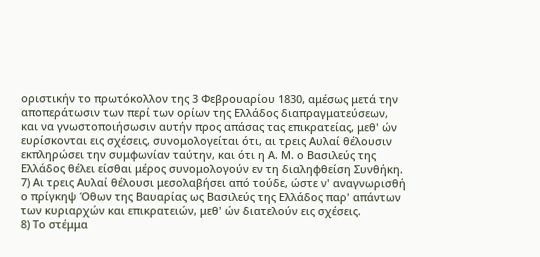οριστικήν το πρωτόκολλον της 3 Φεβρουαρίου 1830, αμέσως μετά την αποπεράτωσιν των περί των ορίων της Ελλάδος διαπραγματεύσεων, και να γνωστοποιήσωσιν αυτήν προς απάσας τας επικρατείας, μεθ' ών ευρίσκονται εις σχέσεις, συνομολογείται ότι, αι τρεις Αυλαί θέλουσιν εκπληρώσει την συμφωνίαν ταύτην, και ότι η Α. Μ. ο Βασιλεύς της Ελλάδος θέλει είσθαι μέρος συνομολογούν εν τη διαληφθείση Συνθήκη.
7) Αι τρεις Αυλαί θέλουσι μεσολαβήσει από τούδε, ώστε ν' αναγνωρισθή ο πρίγκηψ Όθων της Βαυαρίας ως Βασιλεύς της Ελλάδος παρ' απάντων των κυριαρχών και επικρατειών, μεθ' ών διατελούν εις σχέσεις.
8) Το στέμμα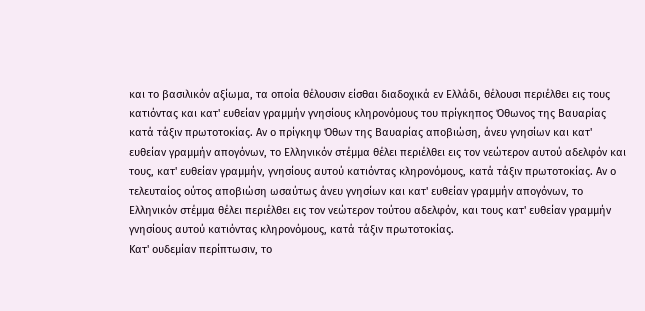και το βασιλικόν αξίωμα, τα οποία θέλουσιν είσθαι διαδοχικά εν Ελλάδι, θέλουσι περιέλθει εις τους κατιόντας και κατ' ευθείαν γραμμήν γνησίους κληρονόμους του πρίγκηπος Όθωνος της Βαυαρίας κατά τάξιν πρωτοτοκίας. Αν ο πρίγκηψ Όθων της Βαυαρίας αποβιώση, άνευ γνησίων και κατ' ευθείαν γραμμήν απογόνων, το Ελληνικόν στέμμα θέλει περιέλθει εις τον νεώτερον αυτού αδελφόν και τους, κατ' ευθείαν γραμμήν, γνησίους αυτού κατιόντας κληρονόμους, κατά τάξιν πρωτοτοκίας. Αν ο τελευταίος ούτος αποβιώση ωσαύτως άνευ γνησίων και κατ' ευθείαν γραμμήν απογόνων, το Ελληνικόν στέμμα θέλει περιέλθει εις τον νεώτερον τούτου αδελφόν, και τους κατ' ευθείαν γραμμήν γνησίους αυτού κατιόντας κληρονόμους, κατά τάξιν πρωτοτοκίας.
Κατ' ουδεμίαν περίπτωσιν, το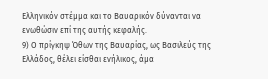Ελληνικόν στέμμα και το Βαυαρικόν δύνανται να ενωθώσιν επί της αυτής κεφαλής.
9) Ο πρίγκηψ Όθων της Βαυαρίας, ως Βασιλεύς της Ελλάδος, θέλει είσθαι ενήλικος, άμα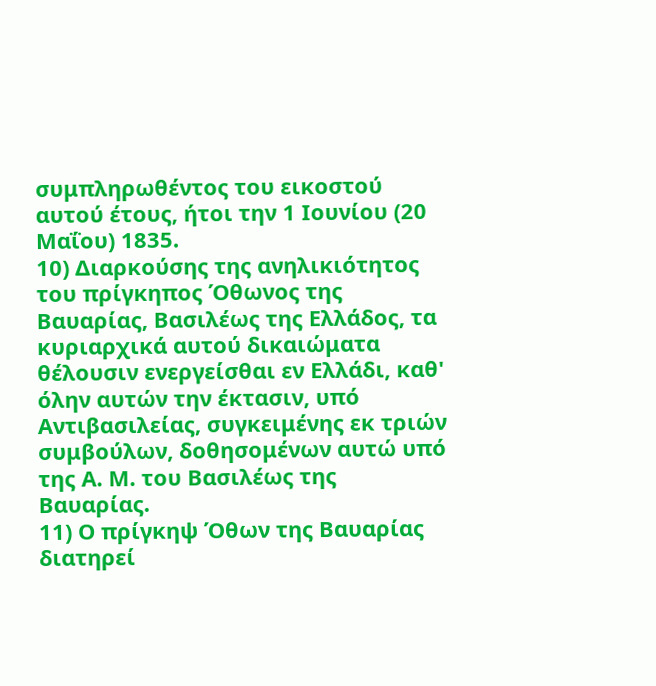συμπληρωθέντος του εικοστού αυτού έτους, ήτοι την 1 Ιουνίου (20 Μαΐου) 1835.
10) Διαρκούσης της ανηλικιότητος του πρίγκηπος Όθωνος της Βαυαρίας, Βασιλέως της Ελλάδος, τα κυριαρχικά αυτού δικαιώματα θέλουσιν ενεργείσθαι εν Ελλάδι, καθ' όλην αυτών την έκτασιν, υπό Αντιβασιλείας, συγκειμένης εκ τριών συμβούλων, δοθησομένων αυτώ υπό της Α. Μ. του Βασιλέως της Βαυαρίας.
11) Ο πρίγκηψ Όθων της Βαυαρίας διατηρεί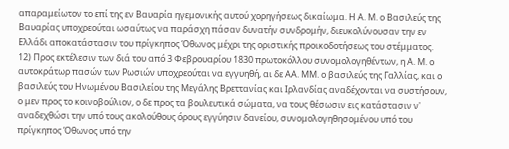απαραμείωτον το επί της εν Βαυαρία ηγεμονικής αυτού χορηγήσεως δικαίωμα. Η Α. Μ. ο Βασιλεύς της Βαυαρίας υποχρεούται ωσαύτως να παράσχη πάσαν δυνατήν συνδρομήν, διευκολύνουσαν την εν Ελλάδι αποκατάστασιν του πρίγκηπος Όθωνος μέχρι της οριστικής προικοδοτήσεως του στέμματος.
12) Προς εκτέλεσιν των διά του από 3 Φεβρουαρίου 1830 πρωτοκόλλου συνομολογηθέντων, η Α. Μ. ο αυτοκράτωρ πασών των Ρωσιών υποχρεούται να εγγυηθή, αι δε ΑΑ. ΜΜ. ο βασιλεύς της Γαλλίας, και ο βασιλεύς του Ηνωμένου Βασιλείου της Μεγάλης Βρεττανίας και Ιρλανδίας αναδέχονται να συστήσουν, ο μεν προς το κοινοβούλιον, ο δε προς τα βουλευτικά σώματα, να τους θέσωσιν εις κατάστασιν ν' αναδεχθώσι την υπό τους ακολούθους όρους εγγύησιν δανείου, συνομολογηθησομένου υπό του πρίγκηπος Όθωνος υπό την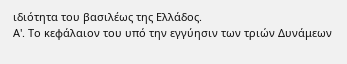ιδιότητα του βασιλέως της Ελλάδος.
Α'. Το κεφάλαιον του υπό την εγγύησιν των τριών Δυνάμεων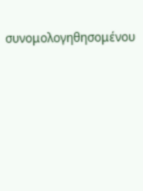συνομολογηθησομένου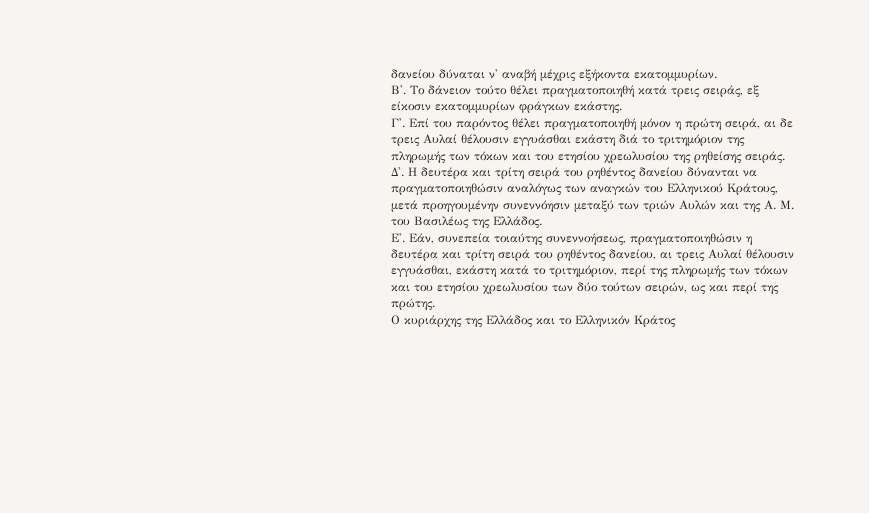δανείου δύναται ν' αναβή μέχρις εξήκοντα εκατομμυρίων.
Β'. Το δάνειον τούτο θέλει πραγματοποιηθή κατά τρεις σειράς, εξ είκοσιν εκατομμυρίων φράγκων εκάστης.
Γ'. Επί του παρόντος θέλει πραγματοποιηθή μόνον η πρώτη σειρά, αι δε τρεις Αυλαί θέλουσιν εγγυάσθαι εκάστη διά το τριτημόριον της πληρωμής των τόκων και του ετησίου χρεωλυσίου της ρηθείσης σειράς.
Δ'. Η δευτέρα και τρίτη σειρά του ρηθέντος δανείου δύνανται να πραγματοποιηθώσιν αναλόγως των αναγκών του Ελληνικού Κράτους, μετά προηγουμένην συνεννόησιν μεταξύ των τριών Αυλών και της Α. Μ. του Βασιλέως της Ελλάδος.
Ε'. Εάν, συνεπεία τοιαύτης συνεννοήσεως, πραγματοποιηθώσιν η δευτέρα και τρίτη σειρά του ρηθέντος δανείου, αι τρεις Αυλαί θέλουσιν εγγυάσθαι, εκάστη κατά το τριτημόριον, περί της πληρωμής των τόκων και του ετησίου χρεωλυσίου των δύο τούτων σειρών, ως και περί της πρώτης.
Ο κυριάρχης της Ελλάδος και το Ελληνικόν Κράτος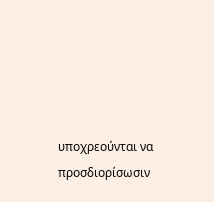υποχρεούνται να προσδιορίσωσιν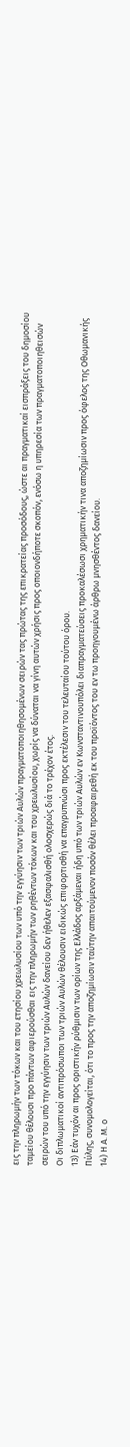εις την πληρωμήν των τόκων και του ετησίου χρεωλυσίου των υπό την εγγύησιν των τριών Αυλών πραγματοποιηθησομένων σειρών τας πρώτας της επικρατείας προσόδους, ώστε αι πραγματικαί εισπράξεις του δημοσίου ταμείου θέλουσι προ πάντων αφιερούσθαι εις την πληρωμήν των ρηθέντων τόκων και του χρεωλυσίου, χωρίς να δύναται να γίνη αυτών χρήσις προς οποιονδήποτε σκοπόν, ενόσω η υπηρεσία των πραγματοποιηθεισών σειρών του υπό την εγγύησιν των τριών Αυλών δανείου δεν ήθελεν εξασφαλισθή ολοσχερώς διά το τρέχον έτος.
Οι διπλωματικοί αντιπρόσωποι των τριών Αυλών θέλουσιν ειδικώς επιφορτισθή να επαγρυπνώσι προς εκτέλεσιν του τελευταίου τούτου όρου.
13) Εάν τυχόν αι προς οριστικήν ρύθμισιν των ορίων της Ελλάδος αρξάμεναι ήδη υπό των τριών Αυλών εν Κωνσταντινουπόλει διαπραγματεύσεις προκαλέσωσι χρηματικήν τινα αποζημίωσιν προς όφελος της Οθωμανικής Πύλης, συνομολογείται, ότι το προς την αποζημίωσιν ταύτην απαιτούμενον ποσόν θέλει προαφαιρεθή εκ του προϊόντος του εν τω προηγουμένω άρθρω μνησθέντος δανείου.
14) Η Α. Μ. ο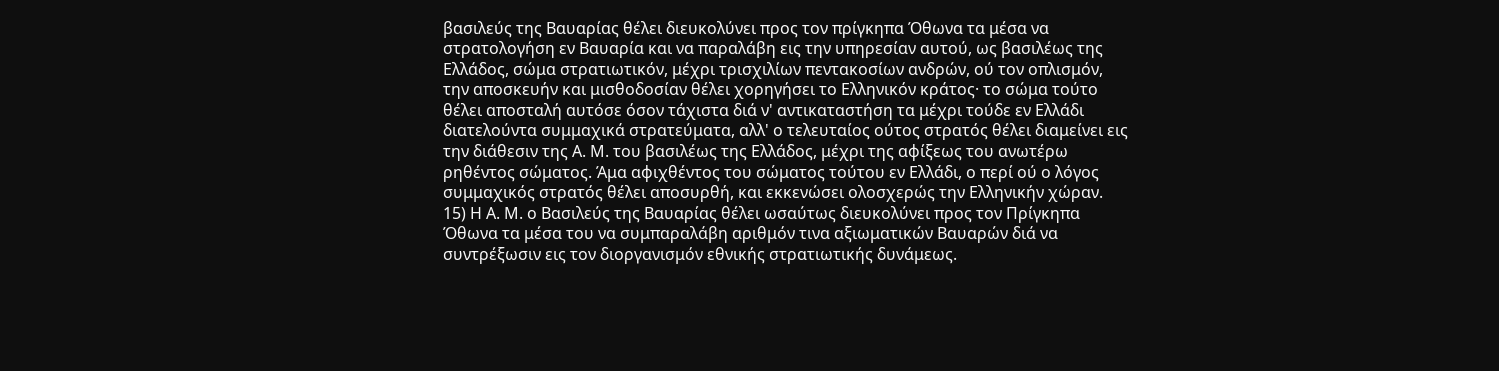βασιλεύς της Βαυαρίας θέλει διευκολύνει προς τον πρίγκηπα Όθωνα τα μέσα να στρατολογήση εν Βαυαρία και να παραλάβη εις την υπηρεσίαν αυτού, ως βασιλέως της Ελλάδος, σώμα στρατιωτικόν, μέχρι τρισχιλίων πεντακοσίων ανδρών, ού τον οπλισμόν, την αποσκευήν και μισθοδοσίαν θέλει χορηγήσει το Ελληνικόν κράτος· το σώμα τούτο θέλει αποσταλή αυτόσε όσον τάχιστα διά ν' αντικαταστήση τα μέχρι τούδε εν Ελλάδι διατελούντα συμμαχικά στρατεύματα, αλλ' ο τελευταίος ούτος στρατός θέλει διαμείνει εις την διάθεσιν της Α. Μ. του βασιλέως της Ελλάδος, μέχρι της αφίξεως του ανωτέρω ρηθέντος σώματος. Άμα αφιχθέντος του σώματος τούτου εν Ελλάδι, ο περί ού ο λόγος συμμαχικός στρατός θέλει αποσυρθή, και εκκενώσει ολοσχερώς την Ελληνικήν χώραν.
15) Η Α. Μ. ο Βασιλεύς της Βαυαρίας θέλει ωσαύτως διευκολύνει προς τον Πρίγκηπα Όθωνα τα μέσα του να συμπαραλάβη αριθμόν τινα αξιωματικών Βαυαρών διά να συντρέξωσιν εις τον διοργανισμόν εθνικής στρατιωτικής δυνάμεως.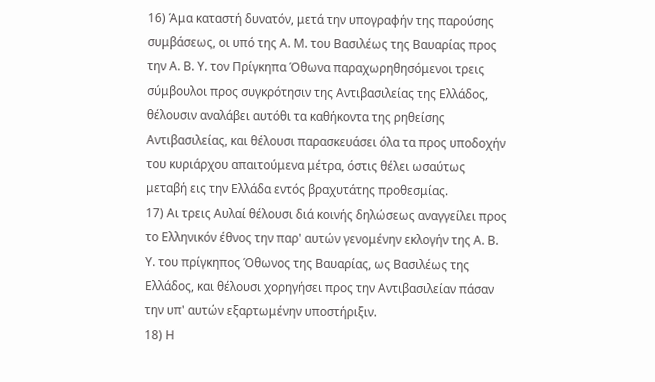16) Άμα καταστή δυνατόν, μετά την υπογραφήν της παρούσης συμβάσεως, οι υπό της Α. Μ. του Βασιλέως της Βαυαρίας προς την Α. Β. Υ. τον Πρίγκηπα Όθωνα παραχωρηθησόμενοι τρεις σύμβουλοι προς συγκρότησιν της Αντιβασιλείας της Ελλάδος, θέλουσιν αναλάβει αυτόθι τα καθήκοντα της ρηθείσης Αντιβασιλείας, και θέλουσι παρασκευάσει όλα τα προς υποδοχήν του κυριάρχου απαιτούμενα μέτρα, όστις θέλει ωσαύτως μεταβή εις την Ελλάδα εντός βραχυτάτης προθεσμίας.
17) Αι τρεις Αυλαί θέλουσι διά κοινής δηλώσεως αναγγείλει προς το Ελληνικόν έθνος την παρ' αυτών γενομένην εκλογήν της Α. Β. Υ. του πρίγκηπος Όθωνος της Βαυαρίας, ως Βασιλέως της Ελλάδος, και θέλουσι χορηγήσει προς την Αντιβασιλείαν πάσαν την υπ' αυτών εξαρτωμένην υποστήριξιν.
18) Η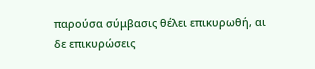παρούσα σύμβασις θέλει επικυρωθή, αι δε επικυρώσεις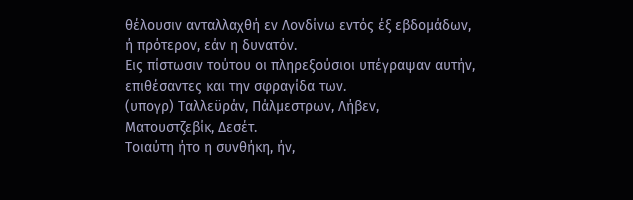θέλουσιν ανταλλαχθή εν Λονδίνω εντός έξ εβδομάδων, ή πρότερον, εάν η δυνατόν.
Εις πίστωσιν τούτου οι πληρεξούσιοι υπέγραψαν αυτήν, επιθέσαντες και την σφραγίδα των.
(υπογρ) Ταλλεϋράν, Πάλμεστρων, Λήβεν,
Ματουστζεβίκ, Δεσέτ.
Τοιαύτη ήτο η συνθήκη, ήν,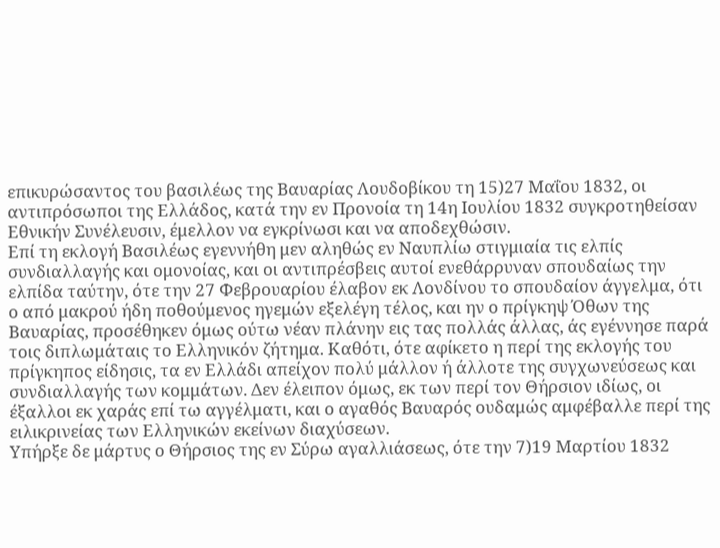επικυρώσαντος του βασιλέως της Βαυαρίας Λουδοβίκου τη 15)27 Μαΐου 1832, οι αντιπρόσωποι της Ελλάδος, κατά την εν Προνοία τη 14η Ιουλίου 1832 συγκροτηθείσαν Εθνικήν Συνέλευσιν, έμελλον να εγκρίνωσι και να αποδεχθώσιν.
Επί τη εκλογή Βασιλέως εγεννήθη μεν αληθώς εν Ναυπλίω στιγμιαία τις ελπίς συνδιαλλαγής και ομονοίας, και οι αντιπρέσβεις αυτοί ενεθάρρυναν σπουδαίως την ελπίδα ταύτην, ότε την 27 Φεβρουαρίου έλαβον εκ Λονδίνου το σπουδαίον άγγελμα, ότι ο από μακρού ήδη ποθούμενος ηγεμών εξελέγη τέλος, και ην ο πρίγκηψ Όθων της Βαυαρίας, προσέθηκεν όμως ούτω νέαν πλάνην εις τας πολλάς άλλας, άς εγέννησε παρά τοις διπλωμάταις το Ελληνικόν ζήτημα. Καθότι, ότε αφίκετο η περί της εκλογής του πρίγκηπος είδησις, τα εν Ελλάδι απείχον πολύ μάλλον ή άλλοτε της συγχωνεύσεως και συνδιαλλαγής των κομμάτων. Δεν έλειπον όμως, εκ των περί τον Θήρσιον ιδίως, οι έξαλλοι εκ χαράς επί τω αγγέλματι, και ο αγαθός Βαυαρός ουδαμώς αμφέβαλλε περί της ειλικρινείας των Ελληνικών εκείνων διαχύσεων.
Υπήρξε δε μάρτυς ο Θήρσιος της εν Σύρω αγαλλιάσεως, ότε την 7)19 Μαρτίου 1832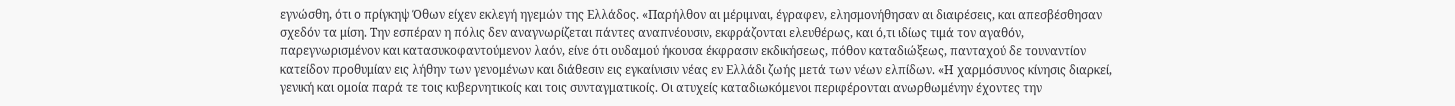εγνώσθη, ότι ο πρίγκηψ Όθων είχεν εκλεγή ηγεμών της Ελλάδος. «Παρήλθον αι μέριμναι, έγραφεν, ελησμονήθησαν αι διαιρέσεις, και απεσβέσθησαν σχεδόν τα μίση. Την εσπέραν η πόλις δεν αναγνωρίζεται πάντες αναπνέουσιν, εκφράζονται ελευθέρως, και ό,τι ιδίως τιμά τον αγαθόν, παρεγνωρισμένον και κατασυκοφαντούμενον λαόν, είνε ότι ουδαμού ήκουσα έκφρασιν εκδικήσεως, πόθον καταδιώξεως, πανταχού δε τουναντίον κατείδον προθυμίαν εις λήθην των γενομένων και διάθεσιν εις εγκαίνισιν νέας εν Ελλάδι ζωής μετά των νέων ελπίδων. «Η χαρμόσυνος κίνησις διαρκεί, γενική και ομοία παρά τε τοις κυβερνητικοίς και τοις συνταγματικοίς. Οι ατυχείς καταδιωκόμενοι περιφέρονται ανωρθωμένην έχοντες την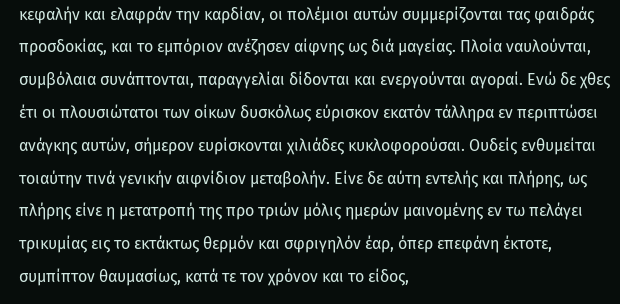κεφαλήν και ελαφράν την καρδίαν, οι πολέμιοι αυτών συμμερίζονται τας φαιδράς προσδοκίας, και το εμπόριον ανέζησεν αίφνης ως διά μαγείας. Πλοία ναυλούνται, συμβόλαια συνάπτονται, παραγγελίαι δίδονται και ενεργούνται αγοραί. Ενώ δε χθες έτι οι πλουσιώτατοι των οίκων δυσκόλως εύρισκον εκατόν τάλληρα εν περιπτώσει ανάγκης αυτών, σήμερον ευρίσκονται χιλιάδες κυκλοφορούσαι. Ουδείς ενθυμείται τοιαύτην τινά γενικήν αιφνίδιον μεταβολήν. Είνε δε αύτη εντελής και πλήρης, ως πλήρης είνε η μετατροπή της προ τριών μόλις ημερών μαινομένης εν τω πελάγει τρικυμίας εις το εκτάκτως θερμόν και σφριγηλόν έαρ, όπερ επεφάνη έκτοτε, συμπίπτον θαυμασίως, κατά τε τον χρόνον και το είδος,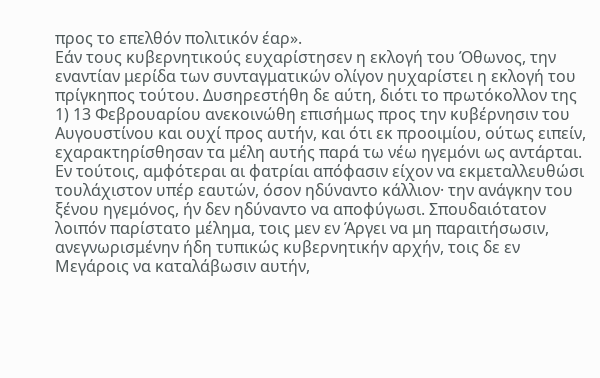προς το επελθόν πολιτικόν έαρ».
Εάν τους κυβερνητικούς ευχαρίστησεν η εκλογή του Όθωνος, την εναντίαν μερίδα των συνταγματικών ολίγον ηυχαρίστει η εκλογή του πρίγκηπος τούτου. Δυσηρεστήθη δε αύτη, διότι το πρωτόκολλον της 1) 13 Φεβρουαρίου ανεκοινώθη επισήμως προς την κυβέρνησιν του Αυγουστίνου και ουχί προς αυτήν, και ότι εκ προοιμίου, ούτως ειπείν, εχαρακτηρίσθησαν τα μέλη αυτής παρά τω νέω ηγεμόνι ως αντάρται. Εν τούτοις, αμφότεραι αι φατρίαι απόφασιν είχον να εκμεταλλευθώσι τουλάχιστον υπέρ εαυτών, όσον ηδύναντο κάλλιον· την ανάγκην του ξένου ηγεμόνος, ήν δεν ηδύναντο να αποφύγωσι. Σπουδαιότατον λοιπόν παρίστατο μέλημα, τοις μεν εν Άργει να μη παραιτήσωσιν, ανεγνωρισμένην ήδη τυπικώς κυβερνητικήν αρχήν, τοις δε εν Μεγάροις να καταλάβωσιν αυτήν,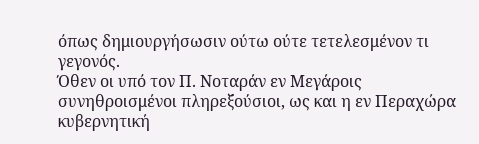όπως δημιουργήσωσιν ούτω ούτε τετελεσμένον τι γεγονός.
Όθεν οι υπό τον Π. Νοταράν εν Μεγάροις συνηθροισμένοι πληρεξούσιοι, ως και η εν Περαχώρα κυβερνητική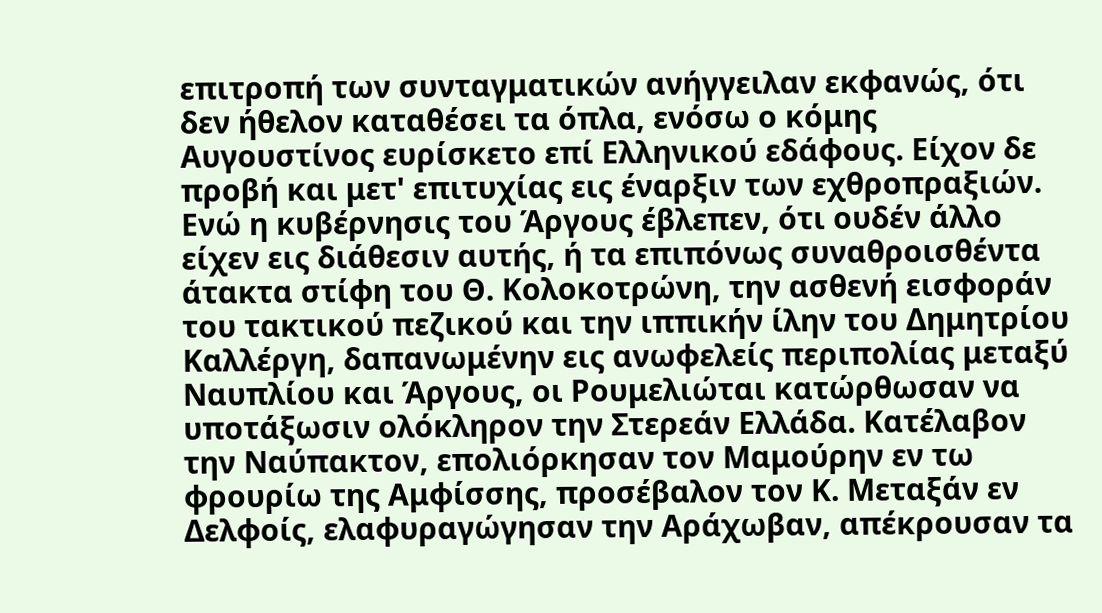επιτροπή των συνταγματικών ανήγγειλαν εκφανώς, ότι δεν ήθελον καταθέσει τα όπλα, ενόσω ο κόμης Αυγουστίνος ευρίσκετο επί Ελληνικού εδάφους. Είχον δε προβή και μετ' επιτυχίας εις έναρξιν των εχθροπραξιών. Ενώ η κυβέρνησις του Άργους έβλεπεν, ότι ουδέν άλλο είχεν εις διάθεσιν αυτής, ή τα επιπόνως συναθροισθέντα άτακτα στίφη του Θ. Κολοκοτρώνη, την ασθενή εισφοράν του τακτικού πεζικού και την ιππικήν ίλην του Δημητρίου Καλλέργη, δαπανωμένην εις ανωφελείς περιπολίας μεταξύ Ναυπλίου και Άργους, οι Ρουμελιώται κατώρθωσαν να υποτάξωσιν ολόκληρον την Στερεάν Ελλάδα. Κατέλαβον την Ναύπακτον, επολιόρκησαν τον Μαμούρην εν τω φρουρίω της Αμφίσσης, προσέβαλον τον Κ. Μεταξάν εν Δελφοίς, ελαφυραγώγησαν την Αράχωβαν, απέκρουσαν τα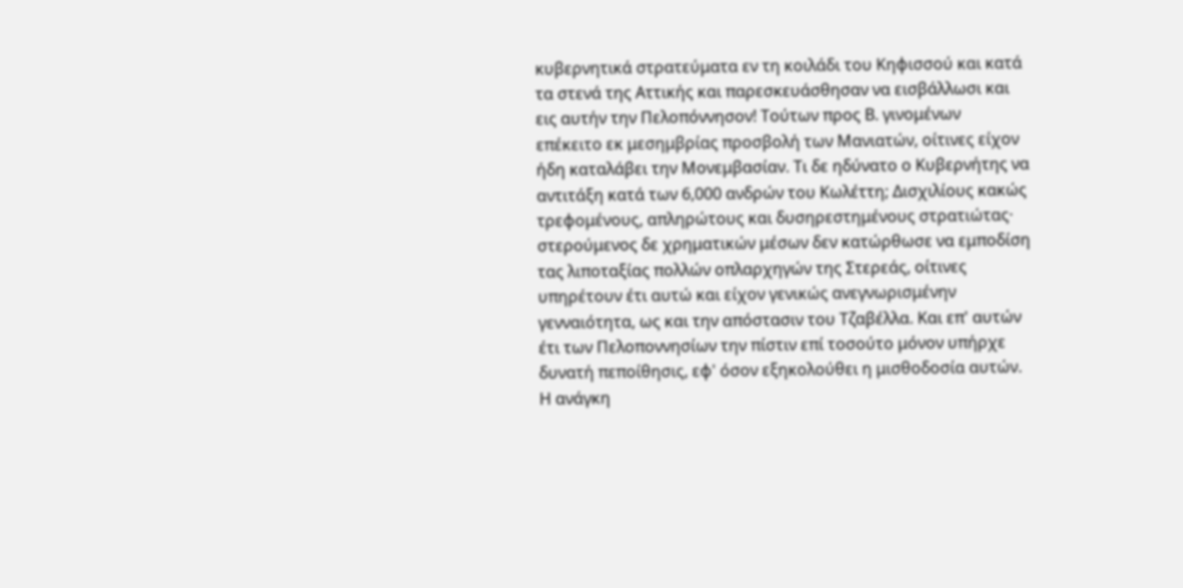κυβερνητικά στρατεύματα εν τη κοιλάδι του Κηφισσού και κατά τα στενά της Αττικής και παρεσκευάσθησαν να εισβάλλωσι και εις αυτήν την Πελοπόννησον! Τούτων προς Β. γινομένων επέκειτο εκ μεσημβρίας προσβολή των Μανιατών, οίτινες είχον ήδη καταλάβει την Μονεμβασίαν. Τι δε ηδύνατο ο Κυβερνήτης να αντιτάξη κατά των 6,000 ανδρών του Κωλέττη; Δισχιλίους κακώς τρεφομένους, απληρώτους και δυσηρεστημένους στρατιώτας· στερούμενος δε χρηματικών μέσων δεν κατώρθωσε να εμποδίση τας λιποταξίας πολλών οπλαρχηγών της Στερεάς, οίτινες υπηρέτουν έτι αυτώ και είχον γενικώς ανεγνωρισμένην γενναιότητα, ως και την απόστασιν του Τζαβέλλα. Και επ' αυτών έτι των Πελοποννησίων την πίστιν επί τοσούτο μόνον υπήρχε δυνατή πεποίθησις, εφ' όσον εξηκολούθει η μισθοδοσία αυτών. Η ανάγκη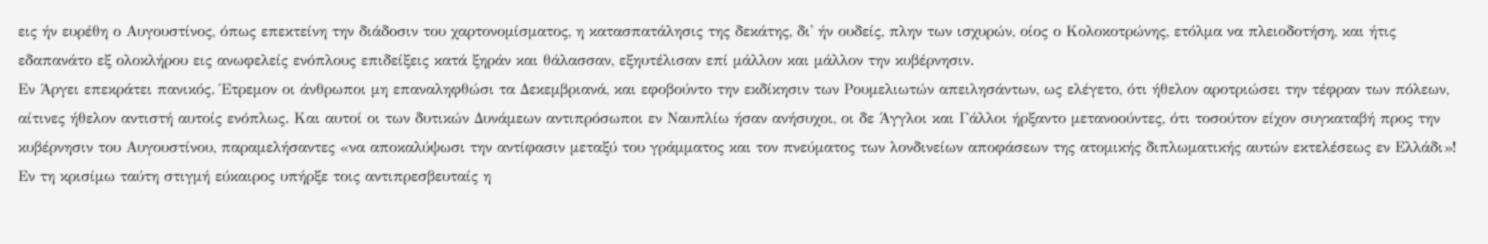εις ήν ευρέθη ο Αυγουστίνος, όπως επεκτείνη την διάδοσιν του χαρτονομίσματος, η κατασπατάλησις της δεκάτης, δι' ήν ουδείς, πλην των ισχυρών, οίος ο Κολοκοτρώνης, ετόλμα να πλειοδοτήση, και ήτις εδαπανάτο εξ ολοκλήρου εις ανωφελείς ενόπλους επιδείξεις κατά ξηράν και θάλασσαν, εξηυτέλισαν επί μάλλον και μάλλον την κυβέρνησιν.
Εν Άργει επεκράτει πανικός. Έτρεμον οι άνθρωποι μη επαναληφθώσι τα Δεκεμβριανά, και εφοβούντο την εκδίκησιν των Ρουμελιωτών απειλησάντων, ως ελέγετο, ότι ήθελον αροτριώσει την τέφραν των πόλεων, αίτινες ήθελον αντιστή αυτοίς ενόπλως. Και αυτοί οι των δυτικών Δυνάμεων αντιπρόσωποι εν Ναυπλίω ήσαν ανήσυχοι, οι δε Άγγλοι και Γάλλοι ήρξαντο μετανοούντες, ότι τοσούτον είχον συγκαταβή προς την κυβέρνησιν του Αυγουστίνου, παραμελήσαντες «να αποκαλύψωσι την αντίφασιν μεταξύ του γράμματος και τον πνεύματος των λονδινείων αποφάσεων της ατομικής διπλωματικής αυτών εκτελέσεως εν Ελλάδι»!
Εν τη κρισίμω ταύτη στιγμή εύκαιρος υπήρξε τοις αντιπρεσβευταίς η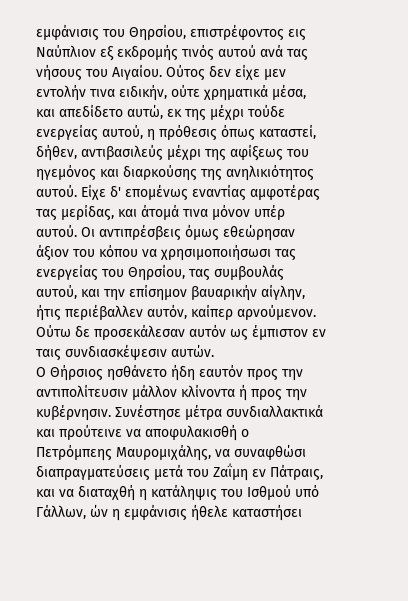εμφάνισις του Θηρσίου, επιστρέφοντος εις Ναύπλιον εξ εκδρομής τινός αυτού ανά τας νήσους του Αιγαίου. Ούτος δεν είχε μεν εντολήν τινα ειδικήν, ούτε χρηματικά μέσα, και απεδίδετο αυτώ, εκ της μέχρι τούδε ενεργείας αυτού, η πρόθεσις όπως καταστεί, δήθεν, αντιβασιλεύς μέχρι της αφίξεως του ηγεμόνος και διαρκούσης της ανηλικιότητος αυτού. Είχε δ' επομένως εναντίας αμφοτέρας τας μερίδας, και άτομά τινα μόνον υπέρ αυτού. Οι αντιπρέσβεις όμως εθεώρησαν άξιον του κόπου να χρησιμοποιήσωσι τας ενεργείας του Θηρσίου, τας συμβουλάς αυτού, και την επίσημον βαυαρικήν αίγλην, ήτις περιέβαλλεν αυτόν, καίπερ αρνούμενον. Ούτω δε προσεκάλεσαν αυτόν ως έμπιστον εν ταις συνδιασκέψεσιν αυτών.
Ο Θήρσιος ησθάνετο ήδη εαυτόν προς την αντιπολίτευσιν μάλλον κλίνοντα ή προς την κυβέρνησιν. Συνέστησε μέτρα συνδιαλλακτικά και προύτεινε να αποφυλακισθή ο Πετρόμπεης Μαυρομιχάλης, να συναφθώσι διαπραγματεύσεις μετά του Ζαΐμη εν Πάτραις, και να διαταχθή η κατάληψις του Ισθμού υπό Γάλλων, ών η εμφάνισις ήθελε καταστήσει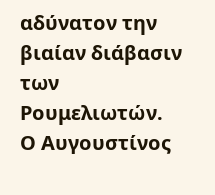αδύνατον την βιαίαν διάβασιν των Ρουμελιωτών.
Ο Αυγουστίνος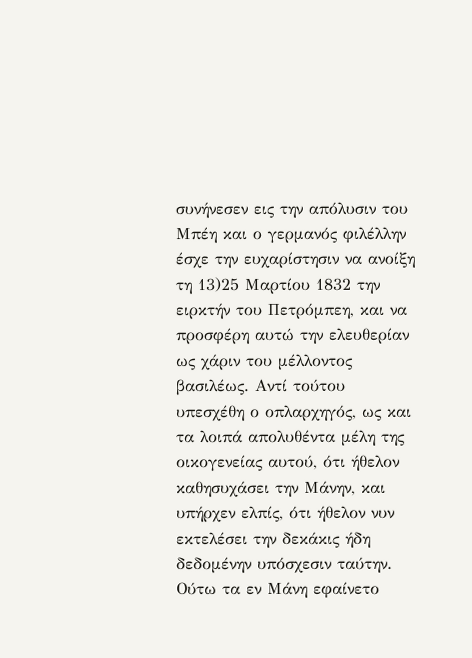συνήνεσεν εις την απόλυσιν του Μπέη και ο γερμανός φιλέλλην έσχε την ευχαρίστησιν να ανοίξη τη 13)25 Μαρτίου 1832 την ειρκτήν του Πετρόμπεη, και να προσφέρη αυτώ την ελευθερίαν ως χάριν του μέλλοντος βασιλέως. Αντί τούτου υπεσχέθη ο οπλαρχηγός, ως και τα λοιπά απολυθέντα μέλη της οικογενείας αυτού, ότι ήθελον καθησυχάσει την Μάνην, και υπήρχεν ελπίς, ότι ήθελον νυν εκτελέσει την δεκάκις ήδη δεδομένην υπόσχεσιν ταύτην. Ούτω τα εν Μάνη εφαίνετο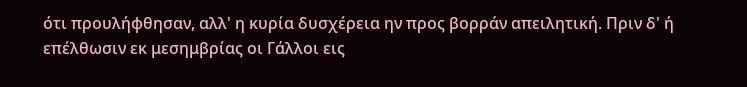ότι προυλήφθησαν, αλλ' η κυρία δυσχέρεια ην προς βορράν απειλητική. Πριν δ' ή επέλθωσιν εκ μεσημβρίας οι Γάλλοι εις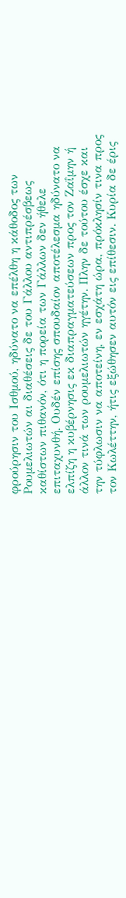φρούρησιν του Ισθμού, ηδύνατο να επέλθη η κάθοδος των Ρουμελιωτών αι διαθέσεις δε του Γάλλου αντιπρέσβεως καθίστων πιθανόν, ότι η πορεία των Γάλλων δεν ήθελε επιταχυνθή. Ουδέν επίσης σπουδαίον αποτέλεσμα ηδύνατο να ελπίζη η κυβέρνησις εκ διαπραγματεύσεων προς τον Ζαΐμην ή άλλον τινά των ρουμελιωτών ηγέτην. Πλην δε τούτου έσχε και την τύφλωσιν να αποτείνη, εν εσχάτη ώρα, πρόκλησίν τινα προς τον Κωλέττην, ήτις εξώθησεν αυτόν εις επίθεσιν. Κυρία δε έρις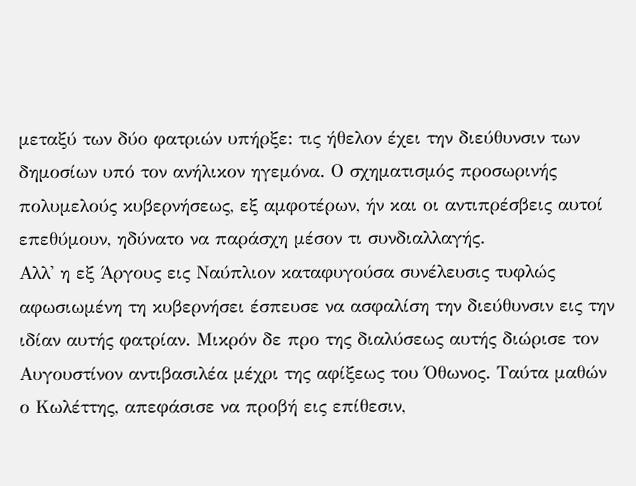μεταξύ των δύο φατριών υπήρξε: τις ήθελον έχει την διεύθυνσιν των δημοσίων υπό τον ανήλικον ηγεμόνα. Ο σχηματισμός προσωρινής πολυμελούς κυβερνήσεως, εξ αμφοτέρων, ήν και οι αντιπρέσβεις αυτοί επεθύμουν, ηδύνατο να παράσχη μέσον τι συνδιαλλαγής.
Αλλ' η εξ Άργους εις Ναύπλιον καταφυγούσα συνέλευσις τυφλώς αφωσιωμένη τη κυβερνήσει έσπευσε να ασφαλίση την διεύθυνσιν εις την ιδίαν αυτής φατρίαν. Μικρόν δε προ της διαλύσεως αυτής διώρισε τον Αυγουστίνον αντιβασιλέα μέχρι της αφίξεως του Όθωνος. Ταύτα μαθών ο Κωλέττης, απεφάσισε να προβή εις επίθεσιν,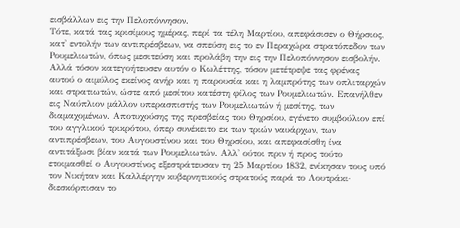εισβάλλων εις την Πελοπόννησον.
Τότε, κατά τας κρισίμους ημέρας, περί τα τέλη Μαρτίου, απεφάσισεν ο Θήρσιος, κατ' εντολήν των αντιπρέσβεων, να σπεύση εις το εν Περαχώρα στρατόπεδον των Ρουμελιωτών, όπως μεσιτεύση και προλάβη την εις την Πελοπόννησον εισβολήν. Αλλά τόσον κατεγοήτευσεν αυτόν ο Κωλέττης, τόσον μετέτρεψε τας φρένας αυτού ο αιμύλος εκείνος ανήρ και η παρουσία και η λαμπρότης των οπλιταρχών και στρατιωτών, ώστε από μεσίτου κατέστη φίλος των Ρουμελιωτών. Επανήλθεν εις Ναύπλιον μάλλον υπερασπιστής των Ρουμελιωτών ή μεσίτης, των διαμαχομένων. Αποτυχούσης της πρεσβείας του Θηρσίου, εγένετο συμβούλιον επί του αγγλικού τρικρότου, όπερ συνέκειτο εκ των τριών ναυάρχων, των αντιπρέσβεων, του Αυγουστίνου και του Θηρσίου, και απεφασίσθη ίνα αντιτάξωσι βίαν κατά των Ρουμελιωτών. Αλλ' ούτοι πριν ή προς τούτο ετοιμασθεί ο Αυγουστίνος εξεστράτευσαν τη 25 Μαρτίου 1832, ενίκησαν τους υπό τον Νικήταν και Καλλέργην κυβερνητικούς στρατούς παρά το Λουτράκι· διεσκόρπισαν το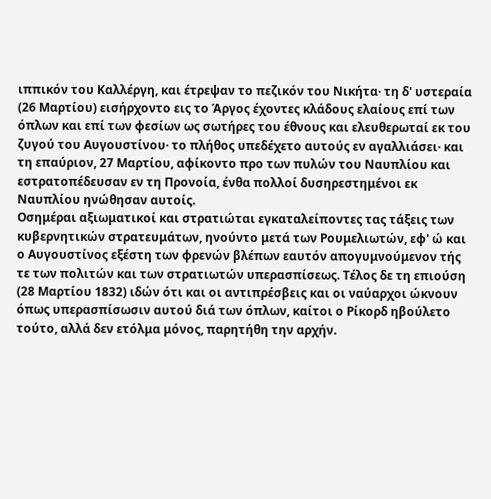ιππικόν του Καλλέργη, και έτρεψαν το πεζικόν του Νικήτα· τη δ' υστεραία (26 Μαρτίου) εισήρχοντο εις το Άργος έχοντες κλάδους ελαίους επί των όπλων και επί των φεσίων ως σωτήρες του έθνους και ελευθερωταί εκ του ζυγού του Αυγουστίνου· το πλήθος υπεδέχετο αυτούς εν αγαλλιάσει· και τη επαύριον, 27 Μαρτίου, αφίκοντο προ των πυλών του Ναυπλίου και εστρατοπέδευσαν εν τη Προνοία, ένθα πολλοί δυσηρεστημένοι εκ Ναυπλίου ηνώθησαν αυτοίς.
Οσημέραι αξιωματικοί και στρατιώται εγκαταλείποντες τας τάξεις των κυβερνητικών στρατευμάτων, ηνούντο μετά των Ρουμελιωτών, εφ' ώ και ο Αυγουστίνος εξέστη των φρενών βλέπων εαυτόν απογυμνούμενον τής τε των πολιτών και των στρατιωτών υπερασπίσεως. Τέλος δε τη επιούση (28 Μαρτίου 1832) ιδών ότι και οι αντιπρέσβεις και οι ναύαρχοι ώκνουν όπως υπερασπίσωσιν αυτού διά των όπλων, καίτοι ο Ρίκορδ ηβούλετο τούτο, αλλά δεν ετόλμα μόνος, παρητήθη την αρχήν.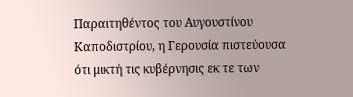Παραιτηθέντος του Αυγουστίνου Καποδιστρίου, η Γερουσία πιστεύουσα ότι μικτή τις κυβέρνησις εκ τε των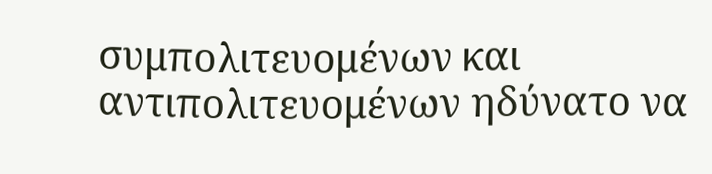συμπολιτευομένων και αντιπολιτευομένων ηδύνατο να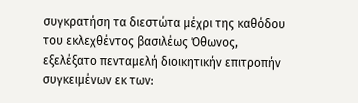συγκρατήση τα διεστώτα μέχρι της καθόδου του εκλεχθέντος βασιλέως Όθωνος, εξελέξατο πενταμελή διοικητικήν επιτροπήν συγκειμένων εκ των: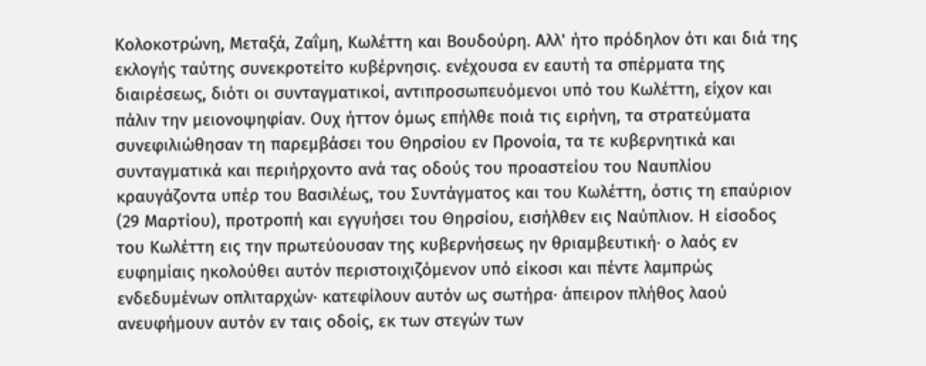Κολοκοτρώνη, Μεταξά, Ζαΐμη, Κωλέττη και Βουδούρη. Αλλ' ήτο πρόδηλον ότι και διά της εκλογής ταύτης συνεκροτείτο κυβέρνησις. ενέχουσα εν εαυτή τα σπέρματα της διαιρέσεως, διότι οι συνταγματικοί, αντιπροσωπευόμενοι υπό του Κωλέττη, είχον και πάλιν την μειονοψηφίαν. Ουχ ήττον όμως επήλθε ποιά τις ειρήνη, τα στρατεύματα συνεφιλιώθησαν τη παρεμβάσει του Θηρσίου εν Προνοία, τα τε κυβερνητικά και συνταγματικά και περιήρχοντο ανά τας οδούς του προαστείου του Ναυπλίου κραυγάζοντα υπέρ του Βασιλέως, του Συντάγματος και του Κωλέττη, όστις τη επαύριον (29 Μαρτίου), προτροπή και εγγυήσει του Θηρσίου, εισήλθεν εις Ναύπλιον. Η είσοδος του Κωλέττη εις την πρωτεύουσαν της κυβερνήσεως ην θριαμβευτική· ο λαός εν ευφημίαις ηκολούθει αυτόν περιστοιχιζόμενον υπό είκοσι και πέντε λαμπρώς ενδεδυμένων οπλιταρχών· κατεφίλουν αυτόν ως σωτήρα· άπειρον πλήθος λαού ανευφήμουν αυτόν εν ταις οδοίς, εκ των στεγών των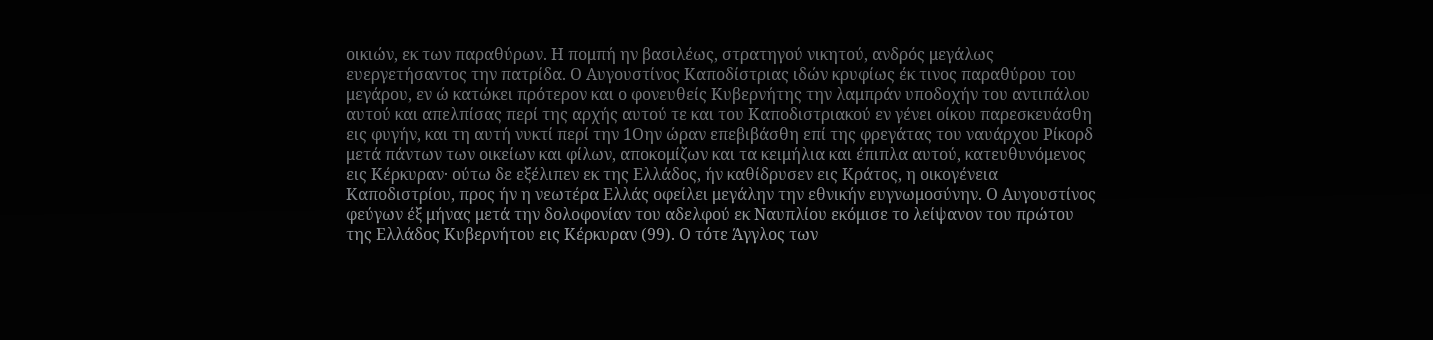οικιών, εκ των παραθύρων. Η πομπή ην βασιλέως, στρατηγού νικητού, ανδρός μεγάλως ευεργετήσαντος την πατρίδα. Ο Αυγουστίνος Καποδίστριας ιδών κρυφίως έκ τινος παραθύρου του μεγάρου, εν ώ κατώκει πρότερον και ο φονευθείς Κυβερνήτης την λαμπράν υποδοχήν του αντιπάλου αυτού και απελπίσας περί της αρχής αυτού τε και του Καποδιστριακού εν γένει οίκου παρεσκευάσθη εις φυγήν, και τη αυτή νυκτί περί την 1Οην ώραν επεβιβάσθη επί της φρεγάτας του ναυάρχου Ρίκορδ μετά πάντων των οικείων και φίλων, αποκομίζων και τα κειμήλια και έπιπλα αυτού, κατευθυνόμενος εις Κέρκυραν· ούτω δε εξέλιπεν εκ της Ελλάδος, ήν καθίδρυσεν εις Κράτος, η οικογένεια Καποδιστρίου, προς ήν η νεωτέρα Ελλάς οφείλει μεγάλην την εθνικήν ευγνωμοσύνην. Ο Αυγουστίνος φεύγων έξ μήνας μετά την δολοφονίαν του αδελφού εκ Ναυπλίου εκόμισε το λείψανον του πρώτου της Ελλάδος Κυβερνήτου εις Κέρκυραν (99). Ο τότε Άγγλος των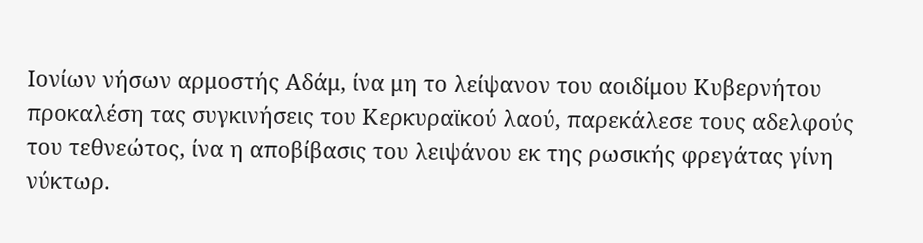Ιονίων νήσων αρμοστής Αδάμ, ίνα μη το λείψανον του αοιδίμου Κυβερνήτου προκαλέση τας συγκινήσεις του Κερκυραϊκού λαού, παρεκάλεσε τους αδελφούς του τεθνεώτος, ίνα η αποβίβασις του λειψάνου εκ της ρωσικής φρεγάτας γίνη νύκτωρ.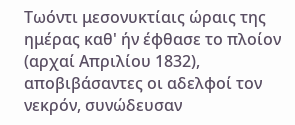Τωόντι μεσονυκτίαις ώραις της ημέρας καθ' ήν έφθασε το πλοίον (αρχαί Απριλίου 1832), αποβιβάσαντες οι αδελφοί τον νεκρόν, συνώδευσαν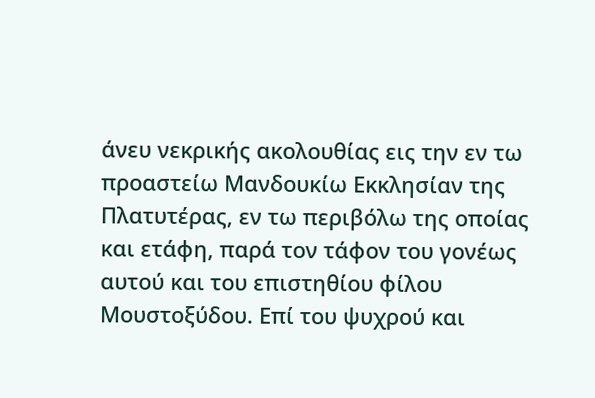άνευ νεκρικής ακολουθίας εις την εν τω προαστείω Μανδουκίω Εκκλησίαν της Πλατυτέρας, εν τω περιβόλω της οποίας και ετάφη, παρά τον τάφον του γονέως αυτού και του επιστηθίου φίλου Μουστοξύδου. Επί του ψυχρού και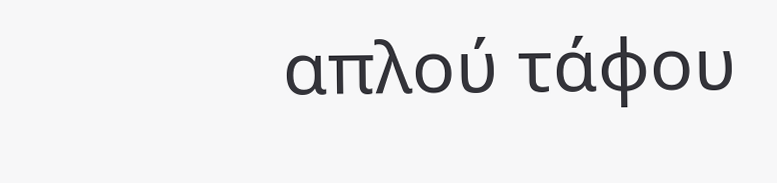απλού τάφου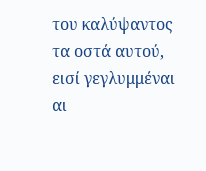του καλύψαντος τα οστά αυτού, εισί γεγλυμμέναι αι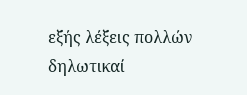εξής λέξεις πολλών δηλωτικαί